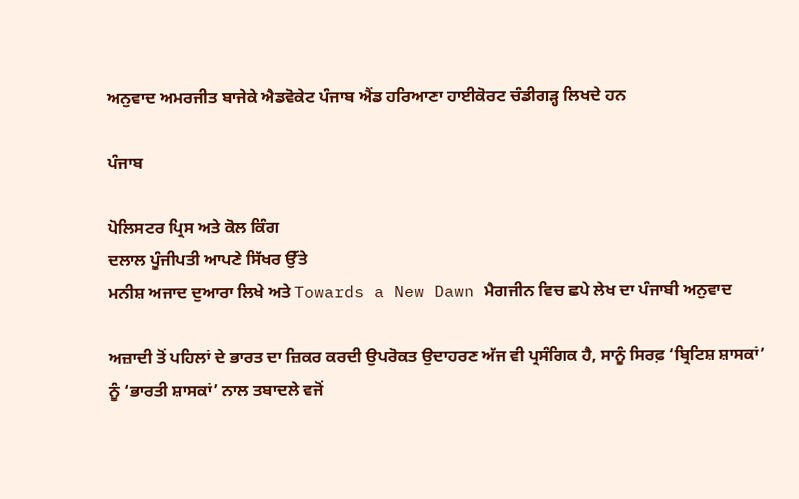ਅਨੁਵਾਦ ਅਮਰਜੀਤ ਬਾਜੇਕੇ ਐਡਵੋਕੇਟ ਪੰਜਾਬ ਐਂਡ ਹਰਿਆਣਾ ਹਾਈਕੋਰਟ ਚੰਡੀਗੜ੍ਹ ਲਿਖਦੇ ਹਨ

ਪੰਜਾਬ

ਪੋਲਿਸਟਰ ਪ੍ਰਿਸ ਅਤੇ ਕੋਲ ਕਿੰਗ
ਦਲਾਲ ਪੂੰਜੀਪਤੀ ਆਪਣੇ ਸਿੱਖਰ ਉੱਤੇ
ਮਨੀਸ਼ ਅਜਾਦ ਦੁਆਰਾ ਲਿਖੇ ਅਤੇ Towards a New Dawn ਮੈਗਜੀਨ ਵਿਚ ਛਪੇ ਲੇਖ ਦਾ ਪੰਜਾਬੀ ਅਨੁਵਾਦ

ਅਜ਼ਾਦੀ ਤੋਂ ਪਹਿਲਾਂ ਦੇ ਭਾਰਤ ਦਾ ਜ਼ਿਕਰ ਕਰਦੀ ਉਪਰੋਕਤ ਉਦਾਹਰਣ ਅੱਜ ਵੀ ਪ੍ਰਸੰਗਿਕ ਹੈ, ਸਾਨੂੰ ਸਿਰਫ਼ ‘ਬ੍ਰਿਟਿਸ਼ ਸ਼ਾਸਕਾਂ’ ਨੂੰ ‘ਭਾਰਤੀ ਸ਼ਾਸਕਾਂ’ ਨਾਲ ਤਬਾਦਲੇ ਵਜੋਂ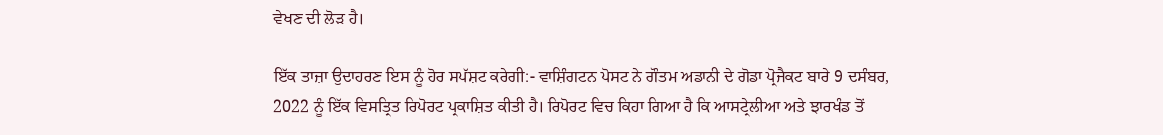ਵੇਖਣ ਦੀ ਲੋੜ ਹੈ।

ਇੱਕ ਤਾਜ਼ਾ ਉਦਾਹਰਣ ਇਸ ਨੂੰ ਹੋਰ ਸਪੱਸ਼ਟ ਕਰੇਗੀ:- ਵਾਸ਼ਿੰਗਟਨ ਪੋਸਟ ਨੇ ਗੌਤਮ ਅਡਾਨੀ ਦੇ ਗੋਡਾ ਪ੍ਰੋਜੈਕਟ ਬਾਰੇ 9 ਦਸੰਬਰ, 2022 ਨੂੰ ਇੱਕ ਵਿਸਤ੍ਰਿਤ ਰਿਪੋਰਟ ਪ੍ਰਕਾਸ਼ਿਤ ਕੀਤੀ ਹੈ। ਰਿਪੋਰਟ ਵਿਚ ਕਿਹਾ ਗਿਆ ਹੈ ਕਿ ਆਸਟ੍ਰੇਲੀਆ ਅਤੇ ਝਾਰਖੰਡ ਤੋਂ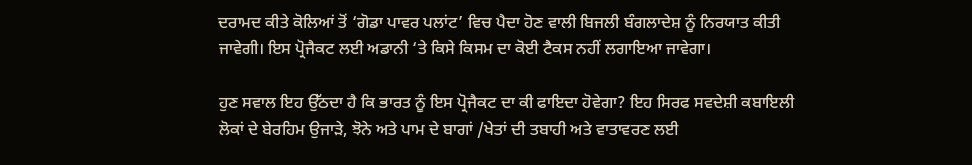ਦਰਾਮਦ ਕੀਤੇ ਕੋਲਿਆਂ ਤੋਂ ‘ਗੋਡਾ ਪਾਵਰ ਪਲਾਂਟ’ ਵਿਚ ਪੈਦਾ ਹੋਣ ਵਾਲੀ ਬਿਜਲੀ ਬੰਗਲਾਦੇਸ਼ ਨੂੰ ਨਿਰਯਾਤ ਕੀਤੀ ਜਾਵੇਗੀ। ਇਸ ਪ੍ਰੋਜੈਕਟ ਲਈ ਅਡਾਨੀ ‘ਤੇ ਕਿਸੇ ਕਿਸਮ ਦਾ ਕੋਈ ਟੈਕਸ ਨਹੀਂ ਲਗਾਇਆ ਜਾਵੇਗਾ।

ਹੁਣ ਸਵਾਲ ਇਹ ਉੱਠਦਾ ਹੈ ਕਿ ਭਾਰਤ ਨੂੰ ਇਸ ਪ੍ਰੋਜੈਕਟ ਦਾ ਕੀ ਫਾਇਦਾ ਹੋਵੇਗਾ? ਇਹ ਸਿਰਫ ਸਵਦੇਸ਼ੀ ਕਬਾਇਲੀ ਲੋਕਾਂ ਦੇ ਬੇਰਹਿਮ ਉਜਾੜੇ, ਝੋਨੇ ਅਤੇ ਪਾਮ ਦੇ ਬਾਗਾਂ /ਖੇਤਾਂ ਦੀ ਤਬਾਹੀ ਅਤੇ ਵਾਤਾਵਰਣ ਲਈ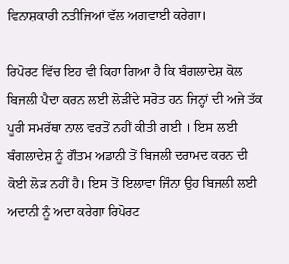ਵਿਨਾਸ਼ਕਾਰੀ ਨਤੀਜਿਆਂ ਵੱਲ ਅਗਵਾਈ ਕਰੇਗਾ।

ਰਿਪੋਰਟ ਵਿੱਚ ਇਹ ਵੀ ਕਿਹਾ ਗਿਆ ਹੈ ਕਿ ਬੰਗਲਾਦੇਸ਼ ਕੋਲ ਬਿਜਲੀ ਪੈਦਾ ਕਰਨ ਲਈ ਲੋੜੀਂਦੇ ਸਰੋਤ ਹਨ ਜਿਨ੍ਹਾਂ ਦੀ ਅਜੇ ਤੱਕ ਪੂਰੀ ਸਮਰੱਥਾ ਨਾਲ ਵਰਤੋਂ ਨਹੀਂ ਕੀਤੀ ਗਈ । ਇਸ ਲਈ ਬੰਗਲਾਦੇਸ਼ ਨੂੰ ਗੌਤਮ ਅਡਾਨੀ ਤੋਂ ਬਿਜਲੀ ਦਰਾਮਦ ਕਰਨ ਦੀ ਕੋਈ ਲੋੜ ਨਹੀਂ ਹੈ। ਇਸ ਤੋਂ ਇਲਾਵਾ ਜਿੰਨਾ ਉਹ ਬਿਜਲੀ ਲਈ ਅਦਾਨੀ ਨੂੰ ਅਦਾ ਕਰੇਗਾ ਰਿਪੋਰਟ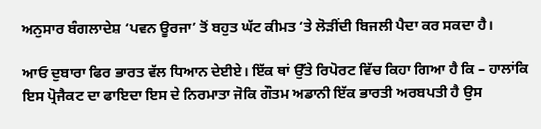ਅਨੁਸਾਰ ਬੰਗਲਾਦੇਸ਼ ‘ਪਵਨ ਊਰਜਾ’ ਤੋਂ ਬਹੁਤ ਘੱਟ ਕੀਮਤ ‘ਤੇ ਲੋੜੀਂਦੀ ਬਿਜਲੀ ਪੈਦਾ ਕਰ ਸਕਦਾ ਹੈ।

ਆਓ ਦੁਬਾਰਾ ਫਿਰ ਭਾਰਤ ਵੱਲ ਧਿਆਨ ਦੇਈਏ। ਇੱਕ ਥਾਂ ਉੱਤੇ ਰਿਪੋਰਟ ਵਿੱਚ ਕਿਹਾ ਗਿਆ ਹੈ ਕਿ – ਹਾਲਾਂਕਿ ਇਸ ਪ੍ਰੋਜੈਕਟ ਦਾ ਫਾਇਦਾ ਇਸ ਦੇ ਨਿਰਮਾਤਾ ਜੋਕਿ ਗੌਤਮ ਅਡਾਨੀ ਇੱਕ ਭਾਰਤੀ ਅਰਬਪਤੀ ਹੈ ਉਸ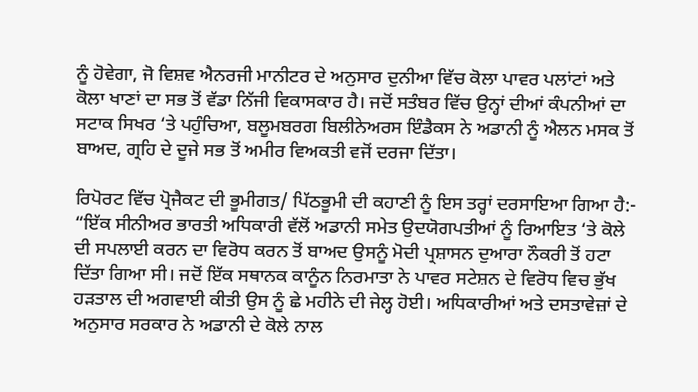ਨੂੰ ਹੋਵੇਗਾ, ਜੋ ਵਿਸ਼ਵ ਐਨਰਜੀ ਮਾਨੀਟਰ ਦੇ ਅਨੁਸਾਰ ਦੁਨੀਆ ਵਿੱਚ ਕੋਲਾ ਪਾਵਰ ਪਲਾਂਟਾਂ ਅਤੇ ਕੋਲਾ ਖਾਣਾਂ ਦਾ ਸਭ ਤੋਂ ਵੱਡਾ ਨਿੱਜੀ ਵਿਕਾਸਕਾਰ ਹੈ। ਜਦੋਂ ਸਤੰਬਰ ਵਿੱਚ ਉਨ੍ਹਾਂ ਦੀਆਂ ਕੰਪਨੀਆਂ ਦਾ ਸਟਾਕ ਸਿਖਰ ‘ਤੇ ਪਹੁੰਚਿਆ, ਬਲੂਮਬਰਗ ਬਿਲੀਨੇਅਰਸ ਇੰਡੈਕਸ ਨੇ ਅਡਾਨੀ ਨੂੰ ਐਲਨ ਮਸਕ ਤੋਂ ਬਾਅਦ, ਗ੍ਰਹਿ ਦੇ ਦੂਜੇ ਸਭ ਤੋਂ ਅਮੀਰ ਵਿਅਕਤੀ ਵਜੋਂ ਦਰਜਾ ਦਿੱਤਾ।

ਰਿਪੋਰਟ ਵਿੱਚ ਪ੍ਰੋਜੈਕਟ ਦੀ ਭੂਮੀਗਤ/ ਪਿੱਠਭੂਮੀ ਦੀ ਕਹਾਣੀ ਨੂੰ ਇਸ ਤਰ੍ਹਾਂ ਦਰਸਾਇਆ ਗਿਆ ਹੈ:- “ਇੱਕ ਸੀਨੀਅਰ ਭਾਰਤੀ ਅਧਿਕਾਰੀ ਵੱਲੋਂ ਅਡਾਨੀ ਸਮੇਤ ਉਦਯੋਗਪਤੀਆਂ ਨੂੰ ਰਿਆਇਤ ‘ਤੇ ਕੋਲੇ ਦੀ ਸਪਲਾਈ ਕਰਨ ਦਾ ਵਿਰੋਧ ਕਰਨ ਤੋਂ ਬਾਅਦ ਉਸਨੂੰ ਮੋਦੀ ਪ੍ਰਸ਼ਾਸਨ ਦੁਆਰਾ ਨੌਕਰੀ ਤੋਂ ਹਟਾ ਦਿੱਤਾ ਗਿਆ ਸੀ। ਜਦੋਂ ਇੱਕ ਸਥਾਨਕ ਕਾਨੂੰਨ ਨਿਰਮਾਤਾ ਨੇ ਪਾਵਰ ਸਟੇਸ਼ਨ ਦੇ ਵਿਰੋਧ ਵਿਚ ਭੁੱਖ ਹੜਤਾਲ ਦੀ ਅਗਵਾਈ ਕੀਤੀ ਉਸ ਨੂੰ ਛੇ ਮਹੀਨੇ ਦੀ ਜੇਲ੍ਹ ਹੋਈ। ਅਧਿਕਾਰੀਆਂ ਅਤੇ ਦਸਤਾਵੇਜ਼ਾਂ ਦੇ ਅਨੁਸਾਰ ਸਰਕਾਰ ਨੇ ਅਡਾਨੀ ਦੇ ਕੋਲੇ ਨਾਲ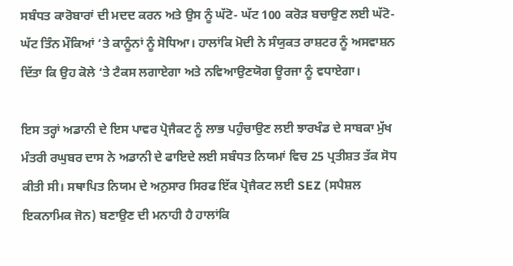ਸਬੰਧਤ ਕਾਰੋਬਾਰਾਂ ਦੀ ਮਦਦ ਕਰਨ ਅਤੇ ਉਸ ਨੂੰ ਘੱਟੋ- ਘੱਟ 100 ਕਰੋੜ ਬਚਾਉਣ ਲਈ ਘੱਟੋ- ਘੱਟ ਤਿੰਨ ਮੌਕਿਆਂ ‘ਤੇ ਕਾਨੂੰਨਾਂ ਨੂੰ ਸੋਧਿਆ। ਹਾਲਾਂਕਿ ਮੋਦੀ ਨੇ ਸੰਯੁਕਤ ਰਾਸ਼ਟਰ ਨੂੰ ਅਸਵਾਸ਼ਨ ਦਿੱਤਾ ਕਿ ਉਹ ਕੋਲੇ ‘ਤੇ ਟੈਕਸ ਲਗਾਏਗਾ ਅਤੇ ਨਵਿਆਉਣਯੋਗ ਊਰਜਾ ਨੂੰ ਵਧਾਏਗਾ।

ਇਸ ਤਰ੍ਹਾਂ ਅਡਾਨੀ ਦੇ ਇਸ ਪਾਵਰ ਪ੍ਰੋਜੈਕਟ ਨੂੰ ਲਾਭ ਪਹੁੰਚਾਉਣ ਲਈ ਝਾਰਖੰਡ ਦੇ ਸਾਬਕਾ ਮੁੱਖ ਮੰਤਰੀ ਰਘੁਬਰ ਦਾਸ ਨੇ ਅਡਾਨੀ ਦੇ ਫਾਇਦੇ ਲਈ ਸਬੰਧਤ ਨਿਯਮਾਂ ਵਿਚ 25 ਪ੍ਰਤੀਸ਼ਤ ਤੱਕ ਸੋਧ ਕੀਤੀ ਸੀ। ਸਥਾਪਿਤ ਨਿਯਮ ਦੇ ਅਨੁਸਾਰ ਸਿਰਫ ਇੱਕ ਪ੍ਰੋਜੈਕਟ ਲਈ SEZ (ਸਪੈਸ਼ਲ ਇਕਨਾਮਿਕ ਜੋਨ) ਬਣਾਉਣ ਦੀ ਮਨਾਹੀ ਹੈ ਹਾਲਾਂਕਿ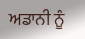ਅਡਾਨੀ ਨੂੰ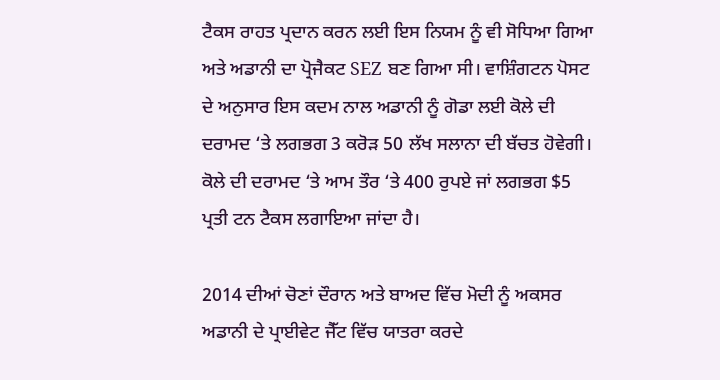ਟੈਕਸ ਰਾਹਤ ਪ੍ਰਦਾਨ ਕਰਨ ਲਈ ਇਸ ਨਿਯਮ ਨੂੰ ਵੀ ਸੋਧਿਆ ਗਿਆ ਅਤੇ ਅਡਾਨੀ ਦਾ ਪ੍ਰੋਜੈਕਟ SEZ ਬਣ ਗਿਆ ਸੀ। ਵਾਸ਼ਿੰਗਟਨ ਪੋਸਟ ਦੇ ਅਨੁਸਾਰ ਇਸ ਕਦਮ ਨਾਲ ਅਡਾਨੀ ਨੂੰ ਗੋਡਾ ਲਈ ਕੋਲੇ ਦੀ ਦਰਾਮਦ ‘ਤੇ ਲਗਭਗ 3 ਕਰੋੜ 50 ਲੱਖ ਸਲਾਨਾ ਦੀ ਬੱਚਤ ਹੋਵੇਗੀ। ਕੋਲੇ ਦੀ ਦਰਾਮਦ ‘ਤੇ ਆਮ ਤੌਰ ‘ਤੇ 400 ਰੁਪਏ ਜਾਂ ਲਗਭਗ $5 ਪ੍ਰਤੀ ਟਨ ਟੈਕਸ ਲਗਾਇਆ ਜਾਂਦਾ ਹੈ।

2014 ਦੀਆਂ ਚੋਣਾਂ ਦੌਰਾਨ ਅਤੇ ਬਾਅਦ ਵਿੱਚ ਮੋਦੀ ਨੂੰ ਅਕਸਰ ਅਡਾਨੀ ਦੇ ਪ੍ਰਾਈਵੇਟ ਜੈੱਟ ਵਿੱਚ ਯਾਤਰਾ ਕਰਦੇ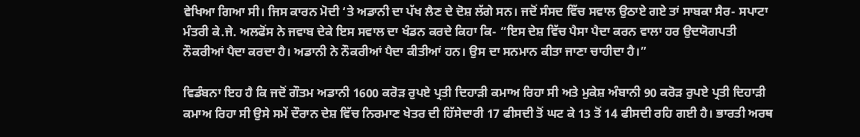ਵੇਖਿਆ ਗਿਆ ਸੀ। ਜਿਸ ਕਾਰਨ ਮੋਦੀ ‘ਤੇ ਅਡਾਨੀ ਦਾ ਪੱਖ ਲੈਣ ਦੇ ਦੋਸ਼ ਲੱਗੇ ਸਨ। ਜਦੋਂ ਸੰਸਦ ਵਿੱਚ ਸਵਾਲ ਉਠਾਏ ਗਏ ਤਾਂ ਸਾਬਕਾ ਸੈਰ- ਸਪਾਟਾ ਮੰਤਰੀ ਕੇ.ਜੇ. ਅਲਫੋਂਸ ਨੇ ਜਵਾਬ ਦੇਕੇ ਇਸ ਸਵਾਲ ਦਾ ਖੰਡਨ ਕਰਦੇ ਕਿਹਾ ਕਿ- “ਇਸ ਦੇਸ਼ ਵਿੱਚ ਪੈਸਾ ਪੈਦਾ ਕਰਨ ਵਾਲਾ ਹਰ ਉਦਯੋਗਪਤੀ ਨੌਕਰੀਆਂ ਪੈਦਾ ਕਰਦਾ ਹੈ। ਅਡਾਨੀ ਨੇ ਨੌਕਰੀਆਂ ਪੈਦਾ ਕੀਤੀਆਂ ਹਨ। ਉਸ ਦਾ ਸਨਮਾਨ ਕੀਤਾ ਜਾਣਾ ਚਾਹੀਦਾ ਹੈ।”

ਵਿਡੰਬਨਾ ਇਹ ਹੈ ਕਿ ਜਦੋਂ ਗੌਤਮ ਅਡਾਨੀ 1600 ਕਰੋੜ ਰੁਪਏ ਪ੍ਰਤੀ ਦਿਹਾੜੀ ਕਮਾਅ ਰਿਹਾ ਸੀ ਅਤੇ ਮੁਕੇਸ਼ ਅੰਬਾਨੀ 90 ਕਰੋੜ ਰੁਪਏ ਪ੍ਰਤੀ ਦਿਹਾੜੀ ਕਮਾਅ ਰਿਹਾ ਸੀ ਉਸੇ ਸਮੇਂ ਦੌਰਾਨ ਦੇਸ਼ ਵਿੱਚ ਨਿਰਮਾਣ ਖੇਤਰ ਦੀ ਹਿੱਸੇਦਾਰੀ 17 ਫੀਸਦੀ ਤੋਂ ਘਟ ਕੇ 13 ਤੋਂ 14 ਫੀਸਦੀ ਰਹਿ ਗਈ ਹੈ। ਭਾਰਤੀ ਅਰਥ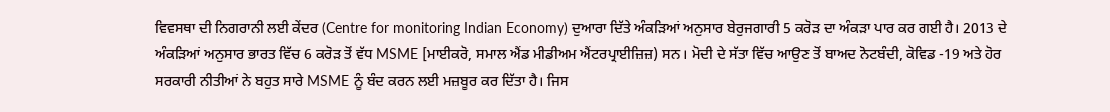ਵਿਵਸਥਾ ਦੀ ਨਿਗਰਾਨੀ ਲਈ ਕੇਂਦਰ (Centre for monitoring Indian Economy) ਦੁਆਰਾ ਦਿੱਤੇ ਅੰਕੜਿਆਂ ਅਨੁਸਾਰ ਬੇਰੁਜਗਾਰੀ 5 ਕਰੋੜ ਦਾ ਅੰਕੜਾ ਪਾਰ ਕਰ ਗਈ ਹੈ। 2013 ਦੇ ਅੰਕੜਿਆਂ ਅਨੁਸਾਰ ਭਾਰਤ ਵਿੱਚ 6 ਕਰੋੜ ਤੋਂ ਵੱਧ MSME [ਮਾਈਕਰੋ, ਸਮਾਲ ਐਂਡ ਮੀਡੀਅਮ ਐਂਟਰਪ੍ਰਾਈਜ਼ਿਜ਼) ਸਨ। ਮੋਦੀ ਦੇ ਸੱਤਾ ਵਿੱਚ ਆਉਣ ਤੋਂ ਬਾਅਦ ਨੋਟਬੰਦੀ, ਕੋਵਿਡ -19 ਅਤੇ ਹੋਰ ਸਰਕਾਰੀ ਨੀਤੀਆਂ ਨੇ ਬਹੁਤ ਸਾਰੇ MSME ਨੂੰ ਬੰਦ ਕਰਨ ਲਈ ਮਜ਼ਬੂਰ ਕਰ ਦਿੱਤਾ ਹੈ। ਜਿਸ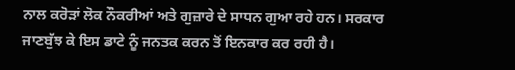ਨਾਲ ਕਰੋੜਾਂ ਲੋਕ ਨੌਕਰੀਆਂ ਅਤੇ ਗੁਜ਼ਾਰੇ ਦੇ ਸਾਧਨ ਗੁਆ ਰਹੇ ਹਨ। ਸਰਕਾਰ ਜਾਣਬੁੱਝ ਕੇ ਇਸ ਡਾਟੇ ਨੂੰ ਜਨਤਕ ਕਰਨ ਤੋਂ ਇਨਕਾਰ ਕਰ ਰਹੀ ਹੈ।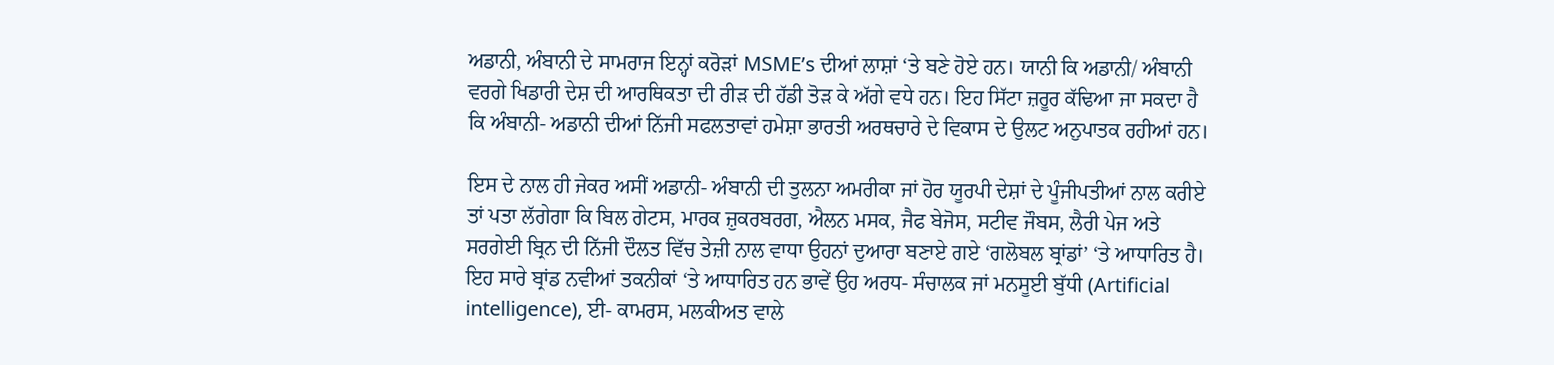ਅਡਾਨੀ, ਅੰਬਾਨੀ ਦੇ ਸਾਮਰਾਜ ਇਨ੍ਹਾਂ ਕਰੋੜਾਂ MSME’s ਦੀਆਂ ਲਾਸ਼ਾਂ ‘ਤੇ ਬਣੇ ਹੋਏ ਹਨ। ਯਾਨੀ ਕਿ ਅਡਾਨੀ/ ਅੰਬਾਨੀ ਵਰਗੇ ਖਿਡਾਰੀ ਦੇਸ਼ ਦੀ ਆਰਥਿਕਤਾ ਦੀ ਰੀੜ ਦੀ ਹੱਡੀ ਤੋੜ ਕੇ ਅੱਗੇ ਵਧੇ ਹਨ। ਇਹ ਸਿੱਟਾ ਜ਼ਰੂਰ ਕੱਢਿਆ ਜਾ ਸਕਦਾ ਹੈ ਕਿ ਅੰਬਾਨੀ- ਅਡਾਨੀ ਦੀਆਂ ਨਿੱਜੀ ਸਫਲਤਾਵਾਂ ਹਮੇਸ਼ਾ ਭਾਰਤੀ ਅਰਥਚਾਰੇ ਦੇ ਵਿਕਾਸ ਦੇ ਉਲਟ ਅਨੁਪਾਤਕ ਰਹੀਆਂ ਹਨ।

ਇਸ ਦੇ ਨਾਲ ਹੀ ਜੇਕਰ ਅਸੀਂ ਅਡਾਨੀ- ਅੰਬਾਨੀ ਦੀ ਤੁਲਨਾ ਅਮਰੀਕਾ ਜਾਂ ਹੋਰ ਯੂਰਪੀ ਦੇਸ਼ਾਂ ਦੇ ਪੂੰਜੀਪਤੀਆਂ ਨਾਲ ਕਰੀਏ ਤਾਂ ਪਤਾ ਲੱਗੇਗਾ ਕਿ ਬਿਲ ਗੇਟਸ, ਮਾਰਕ ਜ਼ੁਕਰਬਰਗ, ਐਲਨ ਮਸਕ, ਜੈਫ ਬੇਜੋਸ, ਸਟੀਵ ਜੌਬਸ, ਲੈਰੀ ਪੇਜ ਅਤੇ ਸਰਗੇਈ ਬ੍ਰਿਨ ਦੀ ਨਿੱਜੀ ਦੌਲਤ ਵਿੱਚ ਤੇਜ਼ੀ ਨਾਲ ਵਾਧਾ ਉਹਨਾਂ ਦੁਆਰਾ ਬਣਾਏ ਗਏ ‘ਗਲੋਬਲ ਬ੍ਰਾਂਡਾਂ’ ‘ਤੇ ਆਧਾਰਿਤ ਹੈ। ਇਹ ਸਾਰੇ ਬ੍ਰਾਂਡ ਨਵੀਆਂ ਤਕਨੀਕਾਂ ‘ਤੇ ਆਧਾਰਿਤ ਹਨ ਭਾਵੇਂ ਉਹ ਅਰਧ- ਸੰਚਾਲਕ ਜਾਂ ਮਨਸੂਈ ਬੁੱਧੀ (Artificial intelligence), ਈ- ਕਾਮਰਸ, ਮਲਕੀਅਤ ਵਾਲੇ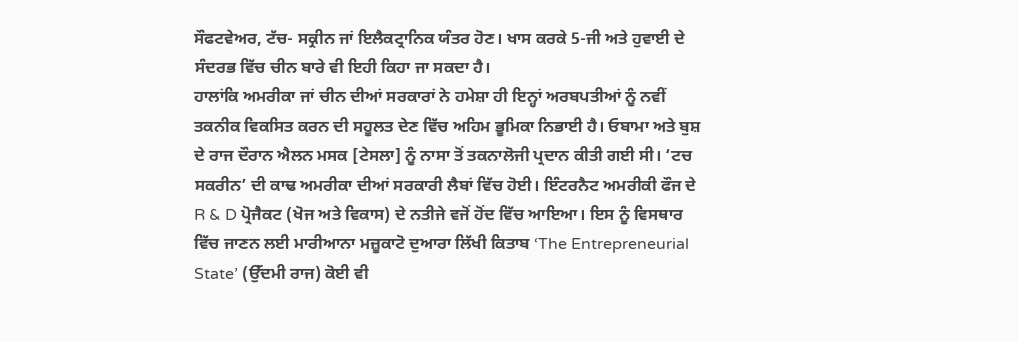ਸੌਫਟਵੇਅਰ, ਟੱਚ- ਸਕ੍ਰੀਨ ਜਾਂ ਇਲੈਕਟ੍ਰਾਨਿਕ ਯੰਤਰ ਹੋਣ। ਖਾਸ ਕਰਕੇ 5-ਜੀ ਅਤੇ ਹੁਵਾਈ ਦੇ ਸੰਦਰਭ ਵਿੱਚ ਚੀਨ ਬਾਰੇ ਵੀ ਇਹੀ ਕਿਹਾ ਜਾ ਸਕਦਾ ਹੈ।
ਹਾਲਾਂਕਿ ਅਮਰੀਕਾ ਜਾਂ ਚੀਨ ਦੀਆਂ ਸਰਕਾਰਾਂ ਨੇ ਹਮੇਸ਼ਾ ਹੀ ਇਨ੍ਹਾਂ ਅਰਬਪਤੀਆਂ ਨੂੰ ਨਵੀਂ ਤਕਨੀਕ ਵਿਕਸਿਤ ਕਰਨ ਦੀ ਸਹੂਲਤ ਦੇਣ ਵਿੱਚ ਅਹਿਮ ਭੂਮਿਕਾ ਨਿਭਾਈ ਹੈ। ਓਬਾਮਾ ਅਤੇ ਬੁਸ਼ ਦੇ ਰਾਜ ਦੌਰਾਨ ਐਲਨ ਮਸਕ [ਟੇਸਲਾ] ਨੂੰ ਨਾਸਾ ਤੋਂ ਤਕਨਾਲੋਜੀ ਪ੍ਰਦਾਨ ਕੀਤੀ ਗਈ ਸੀ। ‘ਟਚ ਸਕਰੀਨ’ ਦੀ ਕਾਢ ਅਮਰੀਕਾ ਦੀਆਂ ਸਰਕਾਰੀ ਲੈਬਾਂ ਵਿੱਚ ਹੋਈ। ਇੰਟਰਨੈਟ ਅਮਰੀਕੀ ਫੌਜ ਦੇ R & D ਪ੍ਰੋਜੈਕਟ (ਖੋਜ ਅਤੇ ਵਿਕਾਸ) ਦੇ ਨਤੀਜੇ ਵਜੋਂ ਹੋਂਦ ਵਿੱਚ ਆਇਆ। ਇਸ ਨੂੰ ਵਿਸਥਾਰ ਵਿੱਚ ਜਾਣਨ ਲਈ ਮਾਰੀਆਨਾ ਮਜ਼ੂਕਾਟੋ ਦੁਆਰਾ ਲਿੱਖੀ ਕਿਤਾਬ ‘The Entrepreneurial State’ (ਉੱਦਮੀ ਰਾਜ) ਕੋਈ ਵੀ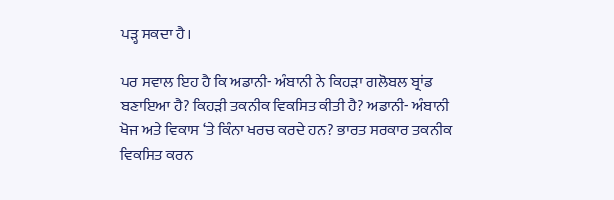ਪੜ੍ਹ ਸਕਦਾ ਹੈ।

ਪਰ ਸਵਾਲ ਇਹ ਹੈ ਕਿ ਅਡਾਨੀ- ਅੰਬਾਨੀ ਨੇ ਕਿਹੜਾ ਗਲੋਬਲ ਬ੍ਰਾਂਡ ਬਣਾਇਆ ਹੈ? ਕਿਹੜੀ ਤਕਨੀਕ ਵਿਕਸਿਤ ਕੀਤੀ ਹੈ? ਅਡਾਨੀ- ਅੰਬਾਨੀ ਖੋਜ ਅਤੇ ਵਿਕਾਸ ‘ਤੇ ਕਿੰਨਾ ਖਰਚ ਕਰਦੇ ਹਨ? ਭਾਰਤ ਸਰਕਾਰ ਤਕਨੀਕ ਵਿਕਸਿਤ ਕਰਨ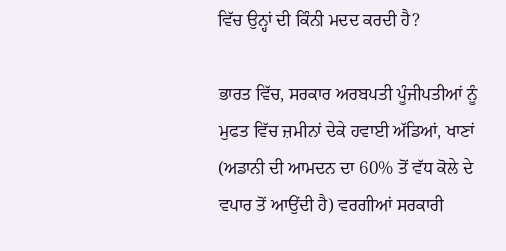ਵਿੱਚ ਉਨ੍ਹਾਂ ਦੀ ਕਿੰਨੀ ਮਦਦ ਕਰਦੀ ਹੈ?

ਭਾਰਤ ਵਿੱਚ, ਸਰਕਾਰ ਅਰਬਪਤੀ ਪੂੰਜੀਪਤੀਆਂ ਨੂੰ ਮੁਫਤ ਵਿੱਚ ਜ਼ਮੀਨਾਂ ਦੇਕੇ ਹਵਾਈ ਅੱਡਿਆਂ, ਖਾਣਾਂ (ਅਡਾਨੀ ਦੀ ਆਮਦਨ ਦਾ 60% ਤੋਂ ਵੱਧ ਕੋਲੇ ਦੇ ਵਪਾਰ ਤੋਂ ਆਉਂਦੀ ਹੈ) ਵਰਗੀਆਂ ਸਰਕਾਰੀ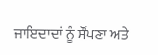ਜਾਇਦਾਦਾਂ ਨੂੰ ਸੌਂਪਣਾ ਅਤੇ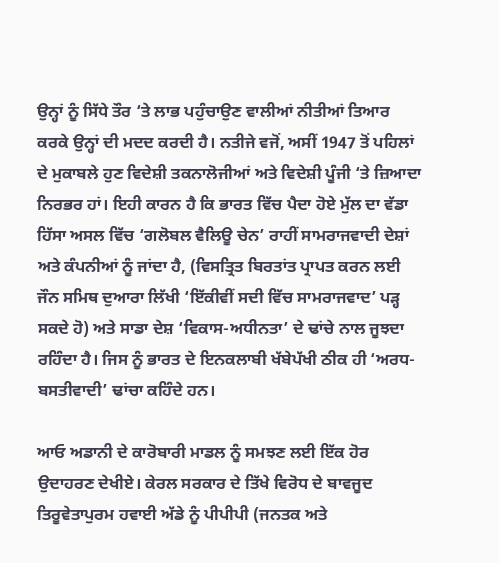ਉਨ੍ਹਾਂ ਨੂੰ ਸਿੱਧੇ ਤੌਰ ‘ਤੇ ਲਾਭ ਪਹੁੰਚਾਉਣ ਵਾਲੀਆਂ ਨੀਤੀਆਂ ਤਿਆਰ ਕਰਕੇ ਉਨ੍ਹਾਂ ਦੀ ਮਦਦ ਕਰਦੀ ਹੈ। ਨਤੀਜੇ ਵਜੋਂ, ਅਸੀਂ 1947 ਤੋਂ ਪਹਿਲਾਂ ਦੇ ਮੁਕਾਬਲੇ ਹੁਣ ਵਿਦੇਸ਼ੀ ਤਕਨਾਲੋਜੀਆਂ ਅਤੇ ਵਿਦੇਸ਼ੀ ਪੂੰਜੀ ‘ਤੇ ਜ਼ਿਆਦਾ ਨਿਰਭਰ ਹਾਂ। ਇਹੀ ਕਾਰਨ ਹੈ ਕਿ ਭਾਰਤ ਵਿੱਚ ਪੈਦਾ ਹੋਏ ਮੁੱਲ ਦਾ ਵੱਡਾ ਹਿੱਸਾ ਅਸਲ ਵਿੱਚ ‘ਗਲੋਬਲ ਵੈਲਿਊ ਚੇਨ’ ਰਾਹੀਂ ਸਾਮਰਾਜਵਾਦੀ ਦੇਸ਼ਾਂ ਅਤੇ ਕੰਪਨੀਆਂ ਨੂੰ ਜਾਂਦਾ ਹੈ, (ਵਿਸਤ੍ਰਿਤ ਬਿਰਤਾਂਤ ਪ੍ਰਾਪਤ ਕਰਨ ਲਈ ਜੌਨ ਸਮਿਥ ਦੁਆਰਾ ਲਿੱਖੀ ‘ਇੱਕੀਵੀਂ ਸਦੀ ਵਿੱਚ ਸਾਮਰਾਜਵਾਦ’ ਪੜ੍ਹ ਸਕਦੇ ਹੋ) ਅਤੇ ਸਾਡਾ ਦੇਸ਼ ‘ਵਿਕਾਸ-ਅਧੀਨਤਾ’ ਦੇ ਢਾਂਚੇ ਨਾਲ ਜੂਝਦਾ ਰਹਿੰਦਾ ਹੈ। ਜਿਸ ਨੂੰ ਭਾਰਤ ਦੇ ਇਨਕਲਾਬੀ ਖੱਬੇਪੱਖੀ ਠੀਕ ਹੀ ‘ਅਰਧ- ਬਸਤੀਵਾਦੀ’ ਢਾਂਚਾ ਕਹਿੰਦੇ ਹਨ।

ਆਓ ਅਡਾਨੀ ਦੇ ਕਾਰੋਬਾਰੀ ਮਾਡਲ ਨੂੰ ਸਮਝਣ ਲਈ ਇੱਕ ਹੋਰ ਉਦਾਹਰਣ ਦੇਖੀਏ। ਕੇਰਲ ਸਰਕਾਰ ਦੇ ਤਿੱਖੇ ਵਿਰੋਧ ਦੇ ਬਾਵਜੂਦ ਤਿਰੂਵੇਤਾਪੁਰਮ ਹਵਾਈ ਅੱਡੇ ਨੂੰ ਪੀਪੀਪੀ (ਜਨਤਕ ਅਤੇ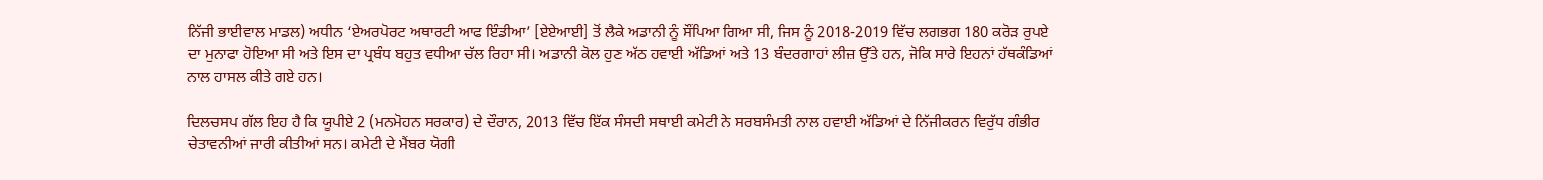ਨਿੱਜੀ ਭਾਈਵਾਲ ਮਾਡਲ) ਅਧੀਨ ‘ਏਅਰਪੋਰਟ ਅਥਾਰਟੀ ਆਫ ਇੰਡੀਆ’ [ਏਏਆਈ] ਤੋਂ ਲੈਕੇ ਅਡਾਨੀ ਨੂੰ ਸੌਂਪਿਆ ਗਿਆ ਸੀ, ਜਿਸ ਨੂੰ 2018-2019 ਵਿੱਚ ਲਗਭਗ 180 ਕਰੋੜ ਰੁਪਏ ਦਾ ਮੁਨਾਫਾ ਹੋਇਆ ਸੀ ਅਤੇ ਇਸ ਦਾ ਪ੍ਰਬੰਧ ਬਹੁਤ ਵਧੀਆ ਚੱਲ ਰਿਹਾ ਸੀ। ਅਡਾਨੀ ਕੋਲ ਹੁਣ ਅੱਠ ਹਵਾਈ ਅੱਡਿਆਂ ਅਤੇ 13 ਬੰਦਰਗਾਹਾਂ ਲੀਜ਼ ਉੱਤੇ ਹਨ, ਜੋਕਿ ਸਾਰੇ ਇਹਨਾਂ ਹੱਥਕੰਡਿਆਂ ਨਾਲ ਹਾਸਲ ਕੀਤੇ ਗਏ ਹਨ।

ਦਿਲਚਸਪ ਗੱਲ ਇਹ ਹੈ ਕਿ ਯੂਪੀਏ 2 (ਮਨਮੋਹਨ ਸਰਕਾਰ) ਦੇ ਦੌਰਾਨ, 2013 ਵਿੱਚ ਇੱਕ ਸੰਸਦੀ ਸਥਾਈ ਕਮੇਟੀ ਨੇ ਸਰਬਸੰਮਤੀ ਨਾਲ ਹਵਾਈ ਅੱਡਿਆਂ ਦੇ ਨਿੱਜੀਕਰਨ ਵਿਰੁੱਧ ਗੰਭੀਰ ਚੇਤਾਵਨੀਆਂ ਜਾਰੀ ਕੀਤੀਆਂ ਸਨ। ਕਮੇਟੀ ਦੇ ਮੈਂਬਰ ਯੋਗੀ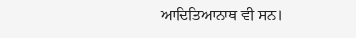ਆਦਿਤਿਆਨਾਥ ਵੀ ਸਨ।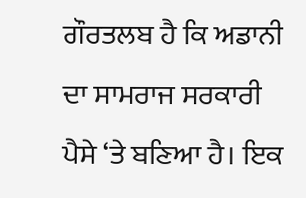ਗੌਰਤਲਬ ਹੈ ਕਿ ਅਡਾਨੀ ਦਾ ਸਾਮਰਾਜ ਸਰਕਾਰੀ ਪੈਸੇ ‘ਤੇ ਬਣਿਆ ਹੈ। ਇਕ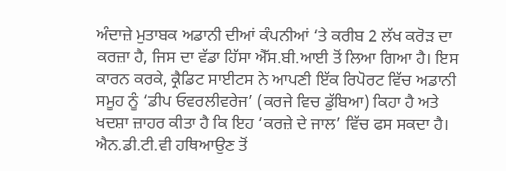ਅੰਦਾਜ਼ੇ ਮੁਤਾਬਕ ਅਡਾਨੀ ਦੀਆਂ ਕੰਪਨੀਆਂ ‘ਤੇ ਕਰੀਬ 2 ਲੱਖ ਕਰੋੜ ਦਾ ਕਰਜ਼ਾ ਹੈ, ਜਿਸ ਦਾ ਵੱਡਾ ਹਿੱਸਾ ਐੱਸ.ਬੀ.ਆਈ ਤੋਂ ਲਿਆ ਗਿਆ ਹੈ। ਇਸ ਕਾਰਨ ਕਰਕੇ, ਕ੍ਰੈਡਿਟ ਸਾਈਟਸ ਨੇ ਆਪਣੀ ਇੱਕ ਰਿਪੋਰਟ ਵਿੱਚ ਅਡਾਨੀ ਸਮੂਹ ਨੂੰ ‘ਡੀਪ ਓਵਰਲੀਵਰੇਜ’ (ਕਰਜੇ ਵਿਚ ਡੁੱਬਿਆ) ਕਿਹਾ ਹੈ ਅਤੇ ਖਦਸ਼ਾ ਜ਼ਾਹਰ ਕੀਤਾ ਹੈ ਕਿ ਇਹ ‘ਕਰਜ਼ੇ ਦੇ ਜਾਲ’ ਵਿੱਚ ਫਸ ਸਕਦਾ ਹੈ। ਐਨ.ਡੀ.ਟੀ.ਵੀ ਹਥਿਆਉਣ ਤੋਂ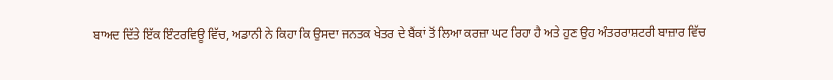ਬਾਅਦ ਦਿੱਤੇ ਇੱਕ ਇੰਟਰਵਿਊ ਵਿੱਚ, ਅਡਾਨੀ ਨੇ ਕਿਹਾ ਕਿ ਉਸਦਾ ਜਨਤਕ ਖੇਤਰ ਦੇ ਬੈਂਕਾਂ ਤੋਂ ਲਿਆ ਕਰਜ਼ਾ ਘਟ ਰਿਹਾ ਹੈ ਅਤੇ ਹੁਣ ਉਹ ਅੰਤਰਰਾਸ਼ਟਰੀ ਬਾਜ਼ਾਰ ਵਿੱਚ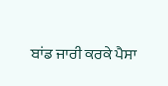ਬਾਂਡ ਜਾਰੀ ਕਰਕੇ ਪੈਸਾ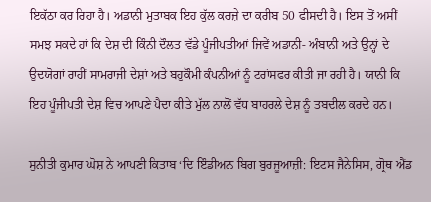ਇਕੱਠਾ ਕਰ ਰਿਹਾ ਹੈ। ਅਡਾਨੀ ਮੁਤਾਬਕ ਇਹ ਕੁੱਲ ਕਰਜ਼ੇ ਦਾ ਕਰੀਬ 50 ਫੀਸਦੀ ਹੈ। ਇਸ ਤੋਂ ਅਸੀਂ ਸਮਝ ਸਕਦੇ ਹਾਂ ਕਿ ਦੇਸ਼ ਦੀ ਕਿੰਨੀ ਦੌਲਤ ਵੱਡੇ ਪੂੰਜੀਪਤੀਆਂ ਜਿਵੇਂ ਅਡਾਨੀ- ਅੰਬਾਨੀ ਅਤੇ ਉਨ੍ਹਾਂ ਦੇ ਉਦਯੋਗਾਂ ਰਾਹੀਂ ਸਾਮਰਾਜੀ ਦੇਸ਼ਾਂ ਅਤੇ ਬਹੁਕੌਮੀ ਕੰਪਨੀਆਂ ਨੂੰ ਟਰਾਂਸਫਰ ਕੀਤੀ ਜਾ ਰਹੀ ਹੈ। ਯਾਨੀ ਕਿ ਇਹ ਪੂੰਜੀਪਤੀ ਦੇਸ਼ ਵਿਚ ਆਪਣੇ ਪੈਦਾ ਕੀਤੇ ਮੁੱਲ ਨਾਲੋਂ ਵੱਧ ਬਾਹਰਲੇ ਦੇਸ਼ ਨੂੰ ਤਬਦੀਲ ਕਰਦੇ ਹਨ।

ਸੁਨੀਤੀ ਕੁਮਾਰ ਘੋਸ਼ ਨੇ ਆਪਣੀ ਕਿਤਾਬ ‘ਦਿ ਇੰਡੀਅਨ ਬਿਗ ਬੁਰਜੂਆਜ਼ੀ: ਇਟਸ ਜੈਨੇਸਿਸ, ਗ੍ਰੋਥ ਐਂਡ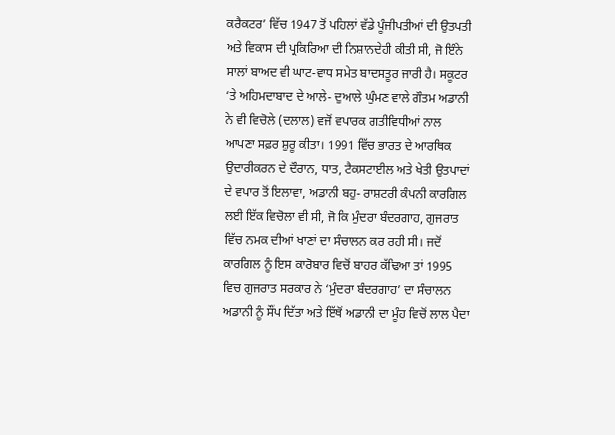ਕਰੈਕਟਰ’ ਵਿੱਚ 1947 ਤੋਂ ਪਹਿਲਾਂ ਵੱਡੇ ਪੂੰਜੀਪਤੀਆਂ ਦੀ ਉਤਪਤੀ ਅਤੇ ਵਿਕਾਸ ਦੀ ਪ੍ਰਕਿਰਿਆ ਦੀ ਨਿਸ਼ਾਨਦੇਹੀ ਕੀਤੀ ਸੀ, ਜੋ ਇੰਨੇ ਸਾਲਾਂ ਬਾਅਦ ਵੀ ਘਾਟ-ਵਾਧ ਸਮੇਤ ਬਾਦਸਤੂਰ ਜਾਰੀ ਹੈ। ਸਕੂਟਰ ‘ਤੇ ਅਹਿਮਦਾਬਾਦ ਦੇ ਆਲੇ- ਦੁਆਲੇ ਘੁੰਮਣ ਵਾਲੇ ਗੌਤਮ ਅਡਾਨੀ ਨੇ ਵੀ ਵਿਚੋਲੇ (ਦਲਾਲ) ਵਜੋਂ ਵਪਾਰਕ ਗਤੀਵਿਧੀਆਂ ਨਾਲ ਆਪਣਾ ਸਫ਼ਰ ਸ਼ੁਰੂ ਕੀਤਾ। 1991 ਵਿੱਚ ਭਾਰਤ ਦੇ ਆਰਥਿਕ ਉਦਾਰੀਕਰਨ ਦੇ ਦੌਰਾਨ, ਧਾਤ, ਟੈਕਸਟਾਈਲ ਅਤੇ ਖੇਤੀ ਉਤਪਾਦਾਂ ਦੇ ਵਪਾਰ ਤੋਂ ਇਲਾਵਾ, ਅਡਾਨੀ ਬਹੁ- ਰਾਸ਼ਟਰੀ ਕੰਪਨੀ ਕਾਰਗਿਲ ਲਈ ਇੱਕ ਵਿਚੋਲਾ ਵੀ ਸੀ, ਜੋ ਕਿ ਮੁੰਦਰਾ ਬੰਦਰਗਾਹ, ਗੁਜਰਾਤ ਵਿੱਚ ਨਮਕ ਦੀਆਂ ਖਾਣਾਂ ਦਾ ਸੰਚਾਲਨ ਕਰ ਰਹੀ ਸੀ। ਜਦੋਂ ਕਾਰਗਿਲ ਨੂੰ ਇਸ ਕਾਰੋਬਾਰ ਵਿਚੋਂ ਬਾਹਰ ਕੱਢਿਆ ਤਾਂ 1995 ਵਿਚ ਗੁਜਰਾਤ ਸਰਕਾਰ ਨੇ ‘ਮੁੰਦਰਾ ਬੰਦਰਗਾਹ’ ਦਾ ਸੰਚਾਲਨ ਅਡਾਨੀ ਨੂੰ ਸੌਂਪ ਦਿੱਤਾ ਅਤੇ ਇੱਥੋਂ ਅਡਾਨੀ ਦਾ ਮੂੰਹ ਵਿਚੋਂ ਲਾਲ ਪੈਦਾ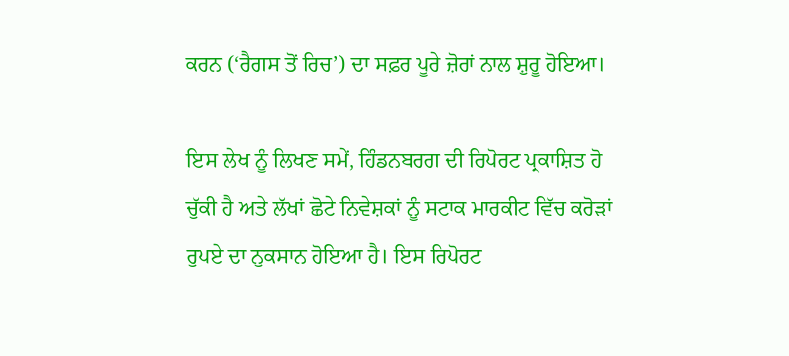ਕਰਨ (‘ਰੈਗਸ ਤੋਂ ਰਿਚ’) ਦਾ ਸਫ਼ਰ ਪੂਰੇ ਜ਼ੋਰਾਂ ਨਾਲ ਸ਼ੁਰੂ ਹੋਇਆ।

ਇਸ ਲੇਖ ਨੂੰ ਲਿਖਣ ਸਮੇਂ, ਹਿੰਡਨਬਰਗ ਦੀ ਰਿਪੋਰਟ ਪ੍ਰਕਾਸ਼ਿਤ ਹੋ ਚੁੱਕੀ ਹੈ ਅਤੇ ਲੱਖਾਂ ਛੋਟੇ ਨਿਵੇਸ਼ਕਾਂ ਨੂੰ ਸਟਾਕ ਮਾਰਕੀਟ ਵਿੱਚ ਕਰੋੜਾਂ ਰੁਪਏ ਦਾ ਨੁਕਸਾਨ ਹੋਇਆ ਹੈ। ਇਸ ਰਿਪੋਰਟ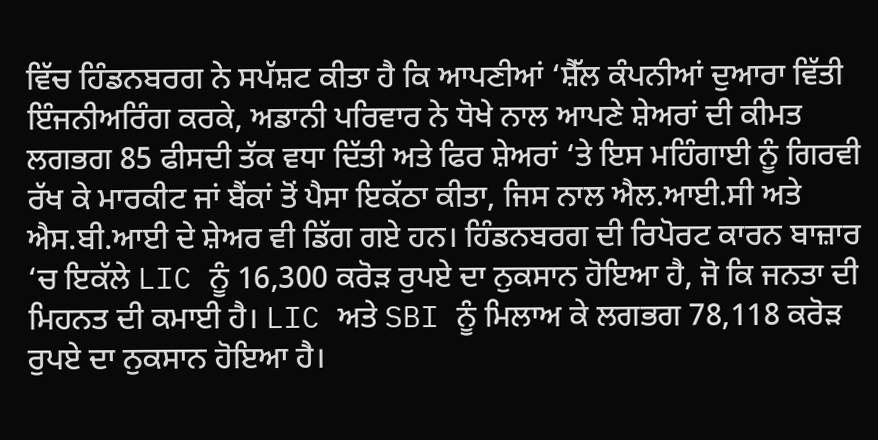ਵਿੱਚ ਹਿੰਡਨਬਰਗ ਨੇ ਸਪੱਸ਼ਟ ਕੀਤਾ ਹੈ ਕਿ ਆਪਣੀਆਂ ‘ਸ਼ੈੱਲ ਕੰਪਨੀਆਂ ਦੁਆਰਾ ਵਿੱਤੀ ਇੰਜਨੀਅਰਿੰਗ ਕਰਕੇ, ਅਡਾਨੀ ਪਰਿਵਾਰ ਨੇ ਧੋਖੇ ਨਾਲ ਆਪਣੇ ਸ਼ੇਅਰਾਂ ਦੀ ਕੀਮਤ ਲਗਭਗ 85 ਫੀਸਦੀ ਤੱਕ ਵਧਾ ਦਿੱਤੀ ਅਤੇ ਫਿਰ ਸ਼ੇਅਰਾਂ ‘ਤੇ ਇਸ ਮਹਿੰਗਾਈ ਨੂੰ ਗਿਰਵੀ ਰੱਖ ਕੇ ਮਾਰਕੀਟ ਜਾਂ ਬੈਂਕਾਂ ਤੋਂ ਪੈਸਾ ਇਕੱਠਾ ਕੀਤਾ, ਜਿਸ ਨਾਲ ਐਲ.ਆਈ.ਸੀ ਅਤੇ ਐਸ.ਬੀ.ਆਈ ਦੇ ਸ਼ੇਅਰ ਵੀ ਡਿੱਗ ਗਏ ਹਨ। ਹਿੰਡਨਬਰਗ ਦੀ ਰਿਪੋਰਟ ਕਾਰਨ ਬਾਜ਼ਾਰ ‘ਚ ਇਕੱਲੇ LIC ਨੂੰ 16,300 ਕਰੋੜ ਰੁਪਏ ਦਾ ਨੁਕਸਾਨ ਹੋਇਆ ਹੈ, ਜੋ ਕਿ ਜਨਤਾ ਦੀ ਮਿਹਨਤ ਦੀ ਕਮਾਈ ਹੈ। LIC ਅਤੇ SBI ਨੂੰ ਮਿਲਾਅ ਕੇ ਲਗਭਗ 78,118 ਕਰੋੜ ਰੁਪਏ ਦਾ ਨੁਕਸਾਨ ਹੋਇਆ ਹੈ।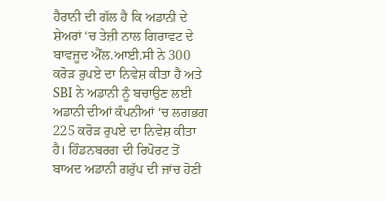ਹੈਰਾਨੀ ਦੀ ਗੱਲ ਹੈ ਕਿ ਅਡਾਨੀ ਦੇ ਸ਼ੇਅਰਾਂ ‘ਚ ਤੇਜ਼ੀ ਨਾਲ ਗਿਰਾਵਟ ਦੇ ਬਾਵਜੂਦ ਐੱਲ.ਆਈ.ਸੀ ਨੇ 300 ਕਰੋੜ ਰੁਪਏ ਦਾ ਨਿਵੇਸ਼ ਕੀਤਾ ਹੈ ਅਤੇ SBI ਨੇ ਅਡਾਨੀ ਨੂੰ ਬਚਾਉਣ ਲਈ ਅਡਾਨੀ ਦੀਆਂ ਕੰਪਨੀਆਂ ‘ਚ ਲਗਭਗ 225 ਕਰੋੜ ਰੁਪਏ ਦਾ ਨਿਵੇਸ਼ ਕੀਤਾ ਹੈ। ਹਿੰਡਨਬਰਗ ਦੀ ਰਿਪੋਰਟ ਤੋਂ ਬਾਅਦ ਅਡਾਨੀ ਗਰੁੱਪ ਦੀ ਜਾਂਚ ਹੋਣੀ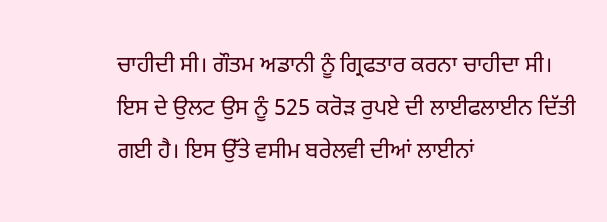ਚਾਹੀਦੀ ਸੀ। ਗੌਤਮ ਅਡਾਨੀ ਨੂੰ ਗ੍ਰਿਫਤਾਰ ਕਰਨਾ ਚਾਹੀਦਾ ਸੀ। ਇਸ ਦੇ ਉਲਟ ਉਸ ਨੂੰ 525 ਕਰੋੜ ਰੁਪਏ ਦੀ ਲਾਈਫਲਾਈਨ ਦਿੱਤੀ ਗਈ ਹੈ। ਇਸ ਉੱਤੇ ਵਸੀਮ ਬਰੇਲਵੀ ਦੀਆਂ ਲਾਈਨਾਂ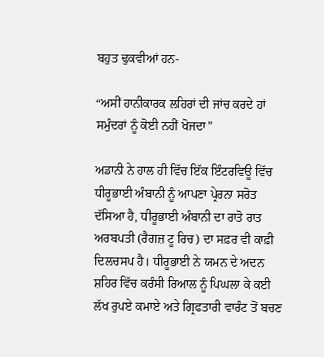ਬਹੁਤ ਢੁਕਵੀਆਂ ਹਨ-

“ਅਸੀਂ ਹਾਨੀਕਾਰਕ ਲਹਿਰਾਂ ਦੀ ਜਾਂਚ ਕਰਦੇ ਹਾਂ
ਸਮੁੰਦਰਾਂ ਨੂੰ ਕੋਈ ਨਹੀਂ ਖੋਜਦਾ”

ਅਡਾਨੀ ਨੇ ਹਾਲ ਹੀ ਵਿੱਚ ਇੱਕ ਇੰਟਰਵਿਊ ਵਿੱਚ ਧੀਰੂਭਾਈ ਅੰਬਾਨੀ ਨੂੰ ਆਪਣਾ ਪ੍ਰੇਰਨਾ ਸਰੋਤ ਦੱਸਿਆ ਹੈ, ਧੀਰੂਭਾਈ ਅੰਬਾਨੀ ਦਾ ਰਾਤੋ ਰਾਤ ਅਰਬਪਤੀ (ਰੈਗਜ਼ ਟੂ ਰਿਚ) ਦਾ ਸਫ਼ਰ ਵੀ ਕਾਫ਼ੀ ਦਿਲਚਸਪ ਹੈ। ਧੀਰੂਭਾਈ ਨੇ ਯਮਨ ਦੇ ਅਦਨ ਸ਼ਹਿਰ ਵਿੱਚ ਕਰੰਸੀ ਰਿਆਲ ਨੂੰ ਪਿਘਲਾ ਕੇ ਕਈ ਲੱਖ ਰੁਪਏ ਕਮਾਏ ਅਤੇ ਗ੍ਰਿਫਤਾਰੀ ਵਾਰੰਟ ਤੋਂ ਬਚਣ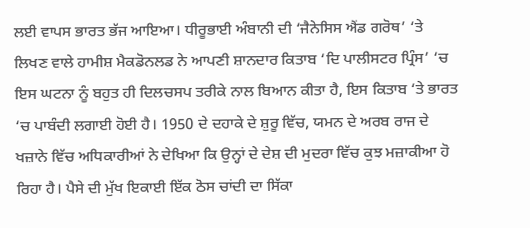ਲਈ ਵਾਪਸ ਭਾਰਤ ਭੱਜ ਆਇਆ। ਧੀਰੂਭਾਈ ਅੰਬਾਨੀ ਦੀ ‘ਜੈਨੇਸਿਸ ਐਂਡ ਗਰੋਥ’ ‘ਤੇ ਲਿਖਣ ਵਾਲੇ ਹਾਮੀਸ਼ ਮੈਕਡੋਨਲਡ ਨੇ ਆਪਣੀ ਸ਼ਾਨਦਾਰ ਕਿਤਾਬ ‘ਦਿ ਪਾਲੀਸਟਰ ਪ੍ਰਿੰਸ’ ‘ਚ ਇਸ ਘਟਨਾ ਨੂੰ ਬਹੁਤ ਹੀ ਦਿਲਚਸਪ ਤਰੀਕੇ ਨਾਲ ਬਿਆਨ ਕੀਤਾ ਹੈ, ਇਸ ਕਿਤਾਬ ‘ਤੇ ਭਾਰਤ ‘ਚ ਪਾਬੰਦੀ ਲਗਾਈ ਹੋਈ ਹੈ। 1950 ਦੇ ਦਹਾਕੇ ਦੇ ਸ਼ੁਰੂ ਵਿੱਚ, ਯਮਨ ਦੇ ਅਰਬ ਰਾਜ ਦੇ ਖਜ਼ਾਨੇ ਵਿੱਚ ਅਧਿਕਾਰੀਆਂ ਨੇ ਦੇਖਿਆ ਕਿ ਉਨ੍ਹਾਂ ਦੇ ਦੇਸ਼ ਦੀ ਮੁਦਰਾ ਵਿੱਚ ਕੁਝ ਮਜ਼ਾਕੀਆ ਹੋ ਰਿਹਾ ਹੈ। ਪੈਸੇ ਦੀ ਮੁੱਖ ਇਕਾਈ ਇੱਕ ਠੋਸ ਚਾਂਦੀ ਦਾ ਸਿੱਕਾ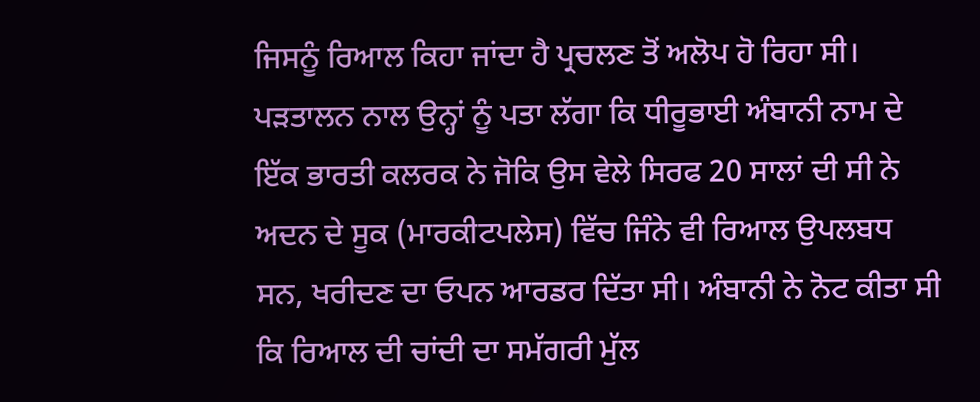ਜਿਸਨੂੰ ਰਿਆਲ ਕਿਹਾ ਜਾਂਦਾ ਹੈ ਪ੍ਰਚਲਣ ਤੋਂ ਅਲੋਪ ਹੋ ਰਿਹਾ ਸੀ। ਪੜਤਾਲਨ ਨਾਲ ਉਨ੍ਹਾਂ ਨੂੰ ਪਤਾ ਲੱਗਾ ਕਿ ਧੀਰੂਭਾਈ ਅੰਬਾਨੀ ਨਾਮ ਦੇ ਇੱਕ ਭਾਰਤੀ ਕਲਰਕ ਨੇ ਜੋਕਿ ਉਸ ਵੇਲੇ ਸਿਰਫ 20 ਸਾਲਾਂ ਦੀ ਸੀ ਨੇ ਅਦਨ ਦੇ ਸੂਕ (ਮਾਰਕੀਟਪਲੇਸ) ਵਿੱਚ ਜਿੰਨੇ ਵੀ ਰਿਆਲ ਉਪਲਬਧ ਸਨ, ਖਰੀਦਣ ਦਾ ਓਪਨ ਆਰਡਰ ਦਿੱਤਾ ਸੀ। ਅੰਬਾਨੀ ਨੇ ਨੋਟ ਕੀਤਾ ਸੀ ਕਿ ਰਿਆਲ ਦੀ ਚਾਂਦੀ ਦਾ ਸਮੱਗਰੀ ਮੁੱਲ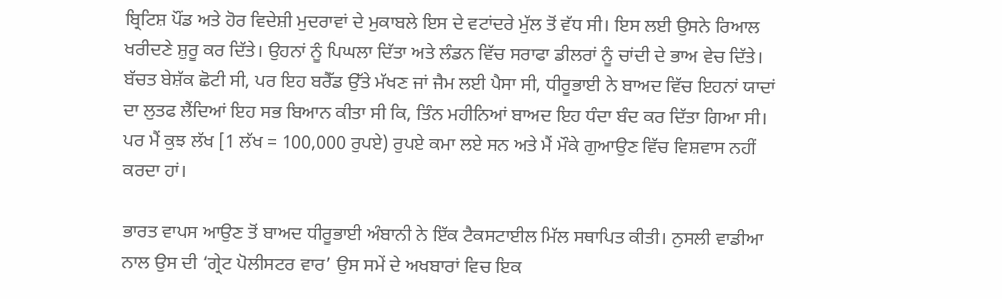ਬ੍ਰਿਟਿਸ਼ ਪੌਂਡ ਅਤੇ ਹੋਰ ਵਿਦੇਸ਼ੀ ਮੁਦਰਾਵਾਂ ਦੇ ਮੁਕਾਬਲੇ ਇਸ ਦੇ ਵਟਾਂਦਰੇ ਮੁੱਲ ਤੋਂ ਵੱਧ ਸੀ। ਇਸ ਲਈ ਉਸਨੇ ਰਿਆਲ ਖਰੀਦਣੇ ਸ਼ੁਰੂ ਕਰ ਦਿੱਤੇ। ਉਹਨਾਂ ਨੂੰ ਪਿਘਲਾ ਦਿੱਤਾ ਅਤੇ ਲੰਡਨ ਵਿੱਚ ਸਰਾਫਾ ਡੀਲਰਾਂ ਨੂੰ ਚਾਂਦੀ ਦੇ ਭਾਅ ਵੇਚ ਦਿੱਤੇ। ਬੱਚਤ ਬੇਸ਼ੱਕ ਛੋਟੀ ਸੀ, ਪਰ ਇਹ ਬਰੈੱਡ ਉੱਤੇ ਮੱਖਣ ਜਾਂ ਜੈਮ ਲਈ ਪੈਸਾ ਸੀ, ਧੀਰੂਭਾਈ ਨੇ ਬਾਅਦ ਵਿੱਚ ਇਹਨਾਂ ਯਾਦਾਂ ਦਾ ਲੁਤਫ ਲੈਂਦਿਆਂ ਇਹ ਸਭ ਬਿਆਨ ਕੀਤਾ ਸੀ ਕਿ, ਤਿੰਨ ਮਹੀਨਿਆਂ ਬਾਅਦ ਇਹ ਧੰਦਾ ਬੰਦ ਕਰ ਦਿੱਤਾ ਗਿਆ ਸੀ। ਪਰ ਮੈਂ ਕੁਝ ਲੱਖ [1 ਲੱਖ = 100,000 ਰੁਪਏ) ਰੁਪਏ ਕਮਾ ਲਏ ਸਨ ਅਤੇ ਮੈਂ ਮੌਕੇ ਗੁਆਉਣ ਵਿੱਚ ਵਿਸ਼ਵਾਸ ਨਹੀਂ ਕਰਦਾ ਹਾਂ।

ਭਾਰਤ ਵਾਪਸ ਆਉਣ ਤੋਂ ਬਾਅਦ ਧੀਰੂਭਾਈ ਅੰਬਾਨੀ ਨੇ ਇੱਕ ਟੈਕਸਟਾਈਲ ਮਿੱਲ ਸਥਾਪਿਤ ਕੀਤੀ। ਨੁਸਲੀ ਵਾਡੀਆ ਨਾਲ ਉਸ ਦੀ ‘ਗ੍ਰੇਟ ਪੋਲੀਸਟਰ ਵਾਰ’ ਉਸ ਸਮੇਂ ਦੇ ਅਖਬਾਰਾਂ ਵਿਚ ਇਕ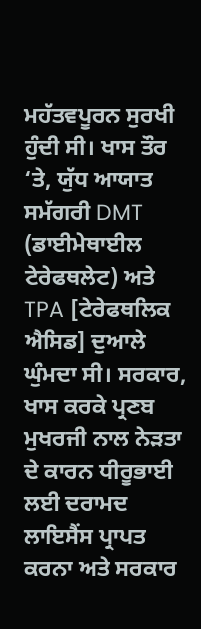ਮਹੱਤਵਪੂਰਨ ਸੁਰਖੀ ਹੁੰਦੀ ਸੀ। ਖਾਸ ਤੌਰ ‘ਤੇ, ਯੁੱਧ ਆਯਾਤ ਸਮੱਗਰੀ DMT (ਡਾਈਮੇਥਾਈਲ ਟੇਰੇਫਥਲੇਟ) ਅਤੇ TPA [ਟੇਰੇਫਥਲਿਕ ਐਸਿਡ] ਦੁਆਲੇ ਘੁੰਮਦਾ ਸੀ। ਸਰਕਾਰ, ਖਾਸ ਕਰਕੇ ਪ੍ਰਣਬ ਮੁਖਰਜੀ ਨਾਲ ਨੇੜਤਾ ਦੇ ਕਾਰਨ ਧੀਰੂਭਾਈ ਲਈ ਦਰਾਮਦ ਲਾਇਸੈਂਸ ਪ੍ਰਾਪਤ ਕਰਨਾ ਅਤੇ ਸਰਕਾਰ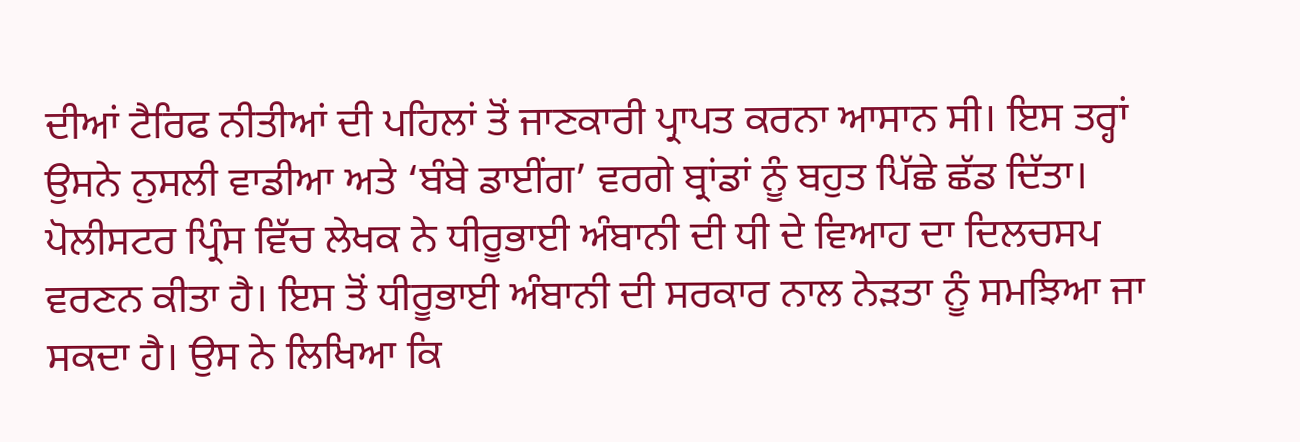ਦੀਆਂ ਟੈਰਿਫ ਨੀਤੀਆਂ ਦੀ ਪਹਿਲਾਂ ਤੋਂ ਜਾਣਕਾਰੀ ਪ੍ਰਾਪਤ ਕਰਨਾ ਆਸਾਨ ਸੀ। ਇਸ ਤਰ੍ਹਾਂ ਉਸਨੇ ਨੁਸਲੀ ਵਾਡੀਆ ਅਤੇ ‘ਬੰਬੇ ਡਾਈਂਗ’ ਵਰਗੇ ਬ੍ਰਾਂਡਾਂ ਨੂੰ ਬਹੁਤ ਪਿੱਛੇ ਛੱਡ ਦਿੱਤਾ।
ਪੋਲੀਸਟਰ ਪ੍ਰਿੰਸ ਵਿੱਚ ਲੇਖਕ ਨੇ ਧੀਰੂਭਾਈ ਅੰਬਾਨੀ ਦੀ ਧੀ ਦੇ ਵਿਆਹ ਦਾ ਦਿਲਚਸਪ ਵਰਣਨ ਕੀਤਾ ਹੈ। ਇਸ ਤੋਂ ਧੀਰੂਭਾਈ ਅੰਬਾਨੀ ਦੀ ਸਰਕਾਰ ਨਾਲ ਨੇੜਤਾ ਨੂੰ ਸਮਝਿਆ ਜਾ ਸਕਦਾ ਹੈ। ਉਸ ਨੇ ਲਿਖਿਆ ਕਿ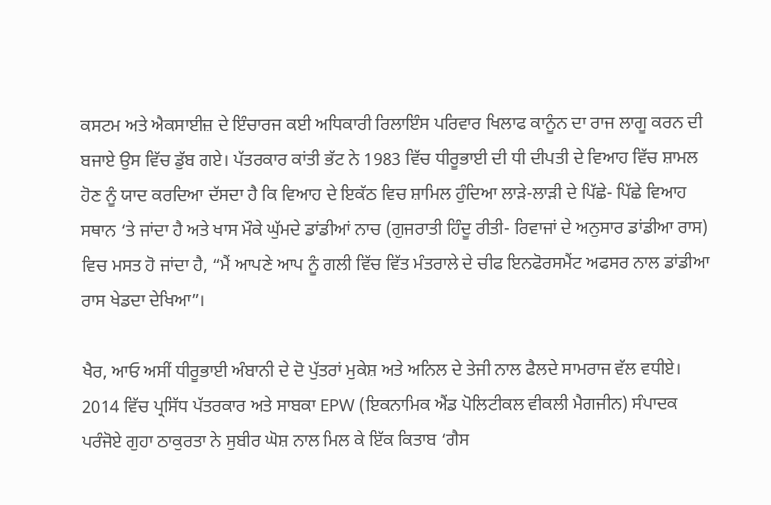ਕਸਟਮ ਅਤੇ ਐਕਸਾਈਜ਼ ਦੇ ਇੰਚਾਰਜ ਕਈ ਅਧਿਕਾਰੀ ਰਿਲਾਇੰਸ ਪਰਿਵਾਰ ਖਿਲਾਫ ਕਾਨੂੰਨ ਦਾ ਰਾਜ ਲਾਗੂ ਕਰਨ ਦੀ ਬਜਾਏ ਉਸ ਵਿੱਚ ਡੁੱਬ ਗਏ। ਪੱਤਰਕਾਰ ਕਾਂਤੀ ਭੱਟ ਨੇ 1983 ਵਿੱਚ ਧੀਰੂਭਾਈ ਦੀ ਧੀ ਦੀਪਤੀ ਦੇ ਵਿਆਹ ਵਿੱਚ ਸ਼ਾਮਲ ਹੋਣ ਨੂੰ ਯਾਦ ਕਰਦਿਆ ਦੱਸਦਾ ਹੈ ਕਿ ਵਿਆਹ ਦੇ ਇਕੱਠ ਵਿਚ ਸ਼ਾਮਿਲ ਹੁੰਦਿਆ ਲਾੜੇ-ਲਾੜੀ ਦੇ ਪਿੱਛੇ- ਪਿੱਛੇ ਵਿਆਹ ਸਥਾਨ ‘ਤੇ ਜਾਂਦਾ ਹੈ ਅਤੇ ਖਾਸ ਮੌਕੇ ਘੁੱਮਦੇ ਡਾਂਡੀਆਂ ਨਾਚ (ਗੁਜਰਾਤੀ ਹਿੰਦੂ ਰੀਤੀ- ਰਿਵਾਜਾਂ ਦੇ ਅਨੁਸਾਰ ਡਾਂਡੀਆ ਰਾਸ) ਵਿਚ ਮਸਤ ਹੋ ਜਾਂਦਾ ਹੈ, “ਮੈਂ ਆਪਣੇ ਆਪ ਨੂੰ ਗਲੀ ਵਿੱਚ ਵਿੱਤ ਮੰਤਰਾਲੇ ਦੇ ਚੀਫ ਇਨਫੋਰਸਮੈਂਟ ਅਫਸਰ ਨਾਲ ਡਾਂਡੀਆ ਰਾਸ ਖੇਡਦਾ ਦੇਖਿਆ”।

ਖੈਰ, ਆਓ ਅਸੀਂ ਧੀਰੂਭਾਈ ਅੰਬਾਨੀ ਦੇ ਦੋ ਪੁੱਤਰਾਂ ਮੁਕੇਸ਼ ਅਤੇ ਅਨਿਲ ਦੇ ਤੇਜੀ ਨਾਲ ਫੈਲਦੇ ਸਾਮਰਾਜ ਵੱਲ ਵਧੀਏ। 2014 ਵਿੱਚ ਪ੍ਰਸਿੱਧ ਪੱਤਰਕਾਰ ਅਤੇ ਸਾਬਕਾ EPW (ਇਕਨਾਮਿਕ ਐਂਡ ਪੋਲਿਟੀਕਲ ਵੀਕਲੀ ਮੈਗਜੀਨ) ਸੰਪਾਦਕ ਪਰੰਜੋਏ ਗੁਹਾ ਠਾਕੁਰਤਾ ਨੇ ਸੁਬੀਰ ਘੋਸ਼ ਨਾਲ ਮਿਲ ਕੇ ਇੱਕ ਕਿਤਾਬ ‘ਗੈਸ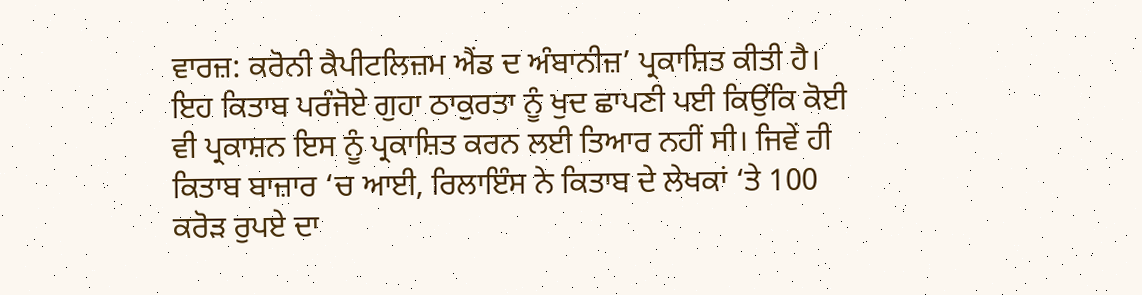ਵਾਰਜ਼: ਕਰੋਨੀ ਕੈਪੀਟਲਿਜ਼ਮ ਐਂਡ ਦ ਅੰਬਾਨੀਜ਼’ ਪ੍ਰਕਾਸ਼ਿਤ ਕੀਤੀ ਹੈ। ਇਹ ਕਿਤਾਬ ਪਰੰਜੋਏ ਗੁਹਾ ਠਾਕੁਰਤਾ ਨੂੰ ਖੁਦ ਛਾਪਣੀ ਪਈ ਕਿਉਂਕਿ ਕੋਈ ਵੀ ਪ੍ਰਕਾਸ਼ਨ ਇਸ ਨੂੰ ਪ੍ਰਕਾਸ਼ਿਤ ਕਰਨ ਲਈ ਤਿਆਰ ਨਹੀਂ ਸੀ। ਜਿਵੇਂ ਹੀ ਕਿਤਾਬ ਬਾਜ਼ਾਰ ‘ਚ ਆਈ, ਰਿਲਾਇੰਸ ਨੇ ਕਿਤਾਬ ਦੇ ਲੇਖਕਾਂ ‘ਤੇ 100 ਕਰੋੜ ਰੁਪਏ ਦਾ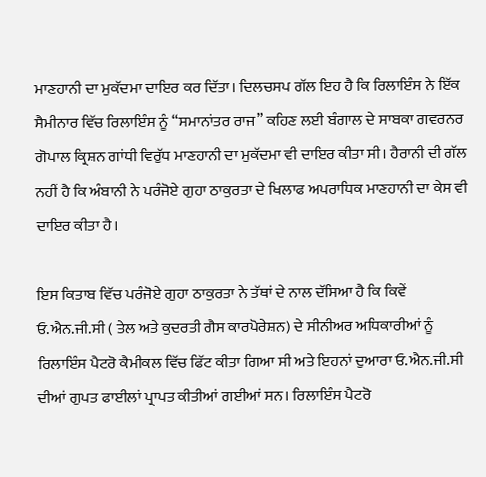ਮਾਣਹਾਨੀ ਦਾ ਮੁਕੱਦਮਾ ਦਾਇਰ ਕਰ ਦਿੱਤਾ। ਦਿਲਚਸਪ ਗੱਲ ਇਹ ਹੈ ਕਿ ਰਿਲਾਇੰਸ ਨੇ ਇੱਕ ਸੈਮੀਨਾਰ ਵਿੱਚ ਰਿਲਾਇੰਸ ਨੂੰ “ਸਮਾਨਾਂਤਰ ਰਾਜ” ਕਹਿਣ ਲਈ ਬੰਗਾਲ ਦੇ ਸਾਬਕਾ ਗਵਰਨਰ ਗੋਪਾਲ ਕ੍ਰਿਸ਼ਨ ਗਾਂਧੀ ਵਿਰੁੱਧ ਮਾਣਹਾਨੀ ਦਾ ਮੁਕੱਦਮਾ ਵੀ ਦਾਇਰ ਕੀਤਾ ਸੀ। ਹੈਰਾਨੀ ਦੀ ਗੱਲ ਨਹੀਂ ਹੈ ਕਿ ਅੰਬਾਨੀ ਨੇ ਪਰੰਜੋਏ ਗੁਹਾ ਠਾਕੁਰਤਾ ਦੇ ਖਿਲਾਫ ਅਪਰਾਧਿਕ ਮਾਣਹਾਨੀ ਦਾ ਕੇਸ ਵੀ ਦਾਇਰ ਕੀਤਾ ਹੈ।

ਇਸ ਕਿਤਾਬ ਵਿੱਚ ਪਰੰਜੋਏ ਗੁਹਾ ਠਾਕੁਰਤਾ ਨੇ ਤੱਥਾਂ ਦੇ ਨਾਲ ਦੱਸਿਆ ਹੈ ਕਿ ਕਿਵੇਂ ਓ.ਐਨ.ਜੀ.ਸੀ ( ਤੇਲ ਅਤੇ ਕੁਦਰਤੀ ਗੈਸ ਕਾਰਪੋਰੇਸ਼ਨ) ਦੇ ਸੀਨੀਅਰ ਅਧਿਕਾਰੀਆਂ ਨੂੰ ਰਿਲਾਇੰਸ ਪੈਟਰੋ ਕੈਮੀਕਲ ਵਿੱਚ ਫਿੱਟ ਕੀਤਾ ਗਿਆ ਸੀ ਅਤੇ ਇਹਨਾਂ ਦੁਆਰਾ ਓ.ਐਨ.ਜੀ.ਸੀ ਦੀਆਂ ਗੁਪਤ ਫਾਈਲਾਂ ਪ੍ਰਾਪਤ ਕੀਤੀਆਂ ਗਈਆਂ ਸਨ। ਰਿਲਾਇੰਸ ਪੈਟਰੋ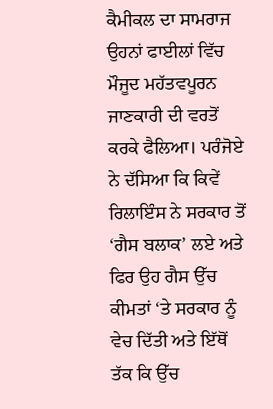ਕੈਮੀਕਲ ਦਾ ਸਾਮਰਾਜ ਉਹਨਾਂ ਫਾਈਲਾਂ ਵਿੱਚ ਮੌਜੂਦ ਮਹੱਤਵਪੂਰਨ ਜਾਣਕਾਰੀ ਦੀ ਵਰਤੋਂ ਕਰਕੇ ਫੈਲਿਆ। ਪਰੰਜੋਏ ਨੇ ਦੱਸਿਆ ਕਿ ਕਿਵੇਂ ਰਿਲਾਇੰਸ ਨੇ ਸਰਕਾਰ ਤੋਂ ‘ਗੈਸ ਬਲਾਕ’ ਲਏ ਅਤੇ ਫਿਰ ਉਹ ਗੈਸ ਉੱਚ ਕੀਮਤਾਂ ‘ਤੇ ਸਰਕਾਰ ਨੂੰ ਵੇਚ ਦਿੱਤੀ ਅਤੇ ਇੱਥੋਂ ਤੱਕ ਕਿ ਉੱਚ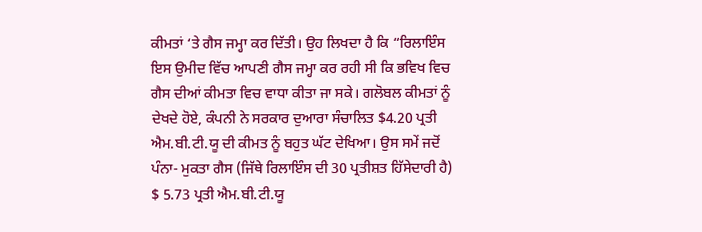ਕੀਮਤਾਂ ‘ਤੇ ਗੈਸ ਜਮ੍ਹਾ ਕਰ ਦਿੱਤੀ। ਉਹ ਲਿਖਦਾ ਹੈ ਕਿ “ਰਿਲਾਇੰਸ ਇਸ ਉਮੀਦ ਵਿੱਚ ਆਪਣੀ ਗੈਸ ਜਮ੍ਹਾ ਕਰ ਰਹੀ ਸੀ ਕਿ ਭਵਿਖ ਵਿਚ ਗੈਸ ਦੀਆਂ ਕੀਮਤਾ ਵਿਚ ਵਾਧਾ ਕੀਤਾ ਜਾ ਸਕੇ। ਗਲੋਬਲ ਕੀਮਤਾਂ ਨੂੰ ਦੇਖਦੇ ਹੋਏ, ਕੰਪਨੀ ਨੇ ਸਰਕਾਰ ਦੁਆਰਾ ਸੰਚਾਲਿਤ $4.20 ਪ੍ਰਤੀ ਐਮ.ਬੀ.ਟੀ.ਯੂ ਦੀ ਕੀਮਤ ਨੂੰ ਬਹੁਤ ਘੱਟ ਦੇਖਿਆ। ਉਸ ਸਮੇਂ ਜਦੋਂ ਪੰਨਾ- ਮੁਕਤਾ ਗੈਸ (ਜਿੱਥੇ ਰਿਲਾਇੰਸ ਦੀ 30 ਪ੍ਰਤੀਸ਼ਤ ਹਿੱਸੇਦਾਰੀ ਹੈ) $ 5.73 ਪ੍ਰਤੀ ਐਮ.ਬੀ.ਟੀ.ਯੂ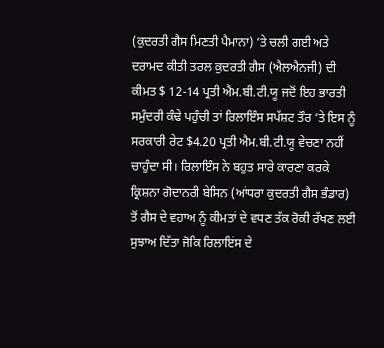(ਕੁਦਰਤੀ ਗੈਸ ਮਿਣਤੀ ਪੈਮਾਨਾ) ‘ਤੇ ਚਲੀ ਗਈ ਅਤੇ ਦਰਾਮਦ ਕੀਤੀ ਤਰਲ ਕੁਦਰਤੀ ਗੈਸ (ਐਲਐਨਜੀ) ਦੀ ਕੀਮਤ $ 12-14 ਪ੍ਰਤੀ ਐਮ.ਬੀ.ਟੀ.ਯੂ ਜਦੋਂ ਇਹ ਭਾਰਤੀ ਸਮੁੰਦਰੀ ਕੰਢੇ ਪਹੁੰਚੀ ਤਾਂ ਰਿਲਾਇੰਸ ਸਪੱਸ਼ਟ ਤੌਰ ‘ਤੇ ਇਸ ਨੂੰ ਸਰਕਾਰੀ ਰੇਟ $4.20 ਪ੍ਰਤੀ ਐਮ.ਬੀ.ਟੀ.ਯੂ ਵੇਚਣਾ ਨਹੀਂ ਚਾਹੁੰਦਾ ਸੀ। ਰਿਲਾਇੰਸ ਨੇ ਬਹੁਤ ਸਾਰੇ ਕਾਰਣਾ ਕਰਕੇ ਕ੍ਰਿਸ਼ਨਾ ਗੋਦਾਨਰੀ ਬੇਸਿਨ (ਆਂਧਰਾ ਕੁਦਰਤੀ ਗੈਸ ਭੰਡਾਰ) ਤੋਂ ਗੈਸ ਦੇ ਵਹਾਅ ਨੂੰ ਕੀਮਤਾਂ ਦੇ ਵਧਣ ਤੱਕ ਰੋਕੀ ਰੱਖਣ ਲਈ ਸੁਝਾਅ ਦਿੱਤਾ ਜੋਕਿ ਰਿਲਾਇਂਸ ਦੇ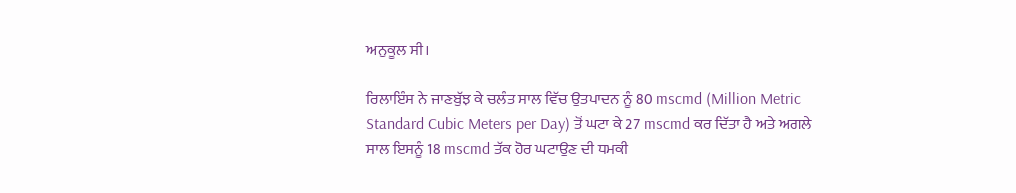ਅਨੁਕੂਲ ਸੀ।

ਰਿਲਾਇੰਸ ਨੇ ਜਾਣਬੁੱਝ ਕੇ ਚਲੰਤ ਸਾਲ ਵਿੱਚ ਉਤਪਾਦਨ ਨੂੰ 80 mscmd (Million Metric Standard Cubic Meters per Day) ਤੋਂ ਘਟਾ ਕੇ 27 mscmd ਕਰ ਦਿੱਤਾ ਹੈ ਅਤੇ ਅਗਲੇ ਸਾਲ ਇਸਨੂੰ 18 mscmd ਤੱਕ ਹੋਰ ਘਟਾਉਣ ਦੀ ਧਮਕੀ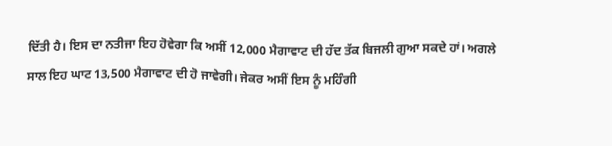ਦਿੱਤੀ ਹੈ। ਇਸ ਦਾ ਨਤੀਜਾ ਇਹ ਹੋਵੇਗਾ ਕਿ ਅਸੀਂ 12,000 ਮੈਗਾਵਾਟ ਦੀ ਹੱਦ ਤੱਕ ਬਿਜਲੀ ਗੁਆ ਸਕਦੇ ਹਾਂ। ਅਗਲੇ ਸਾਲ ਇਹ ਘਾਟ 13,500 ਮੈਗਾਵਾਟ ਦੀ ਹੋ ਜਾਵੇਗੀ। ਜੇਕਰ ਅਸੀਂ ਇਸ ਨੂੰ ਮਹਿੰਗੀ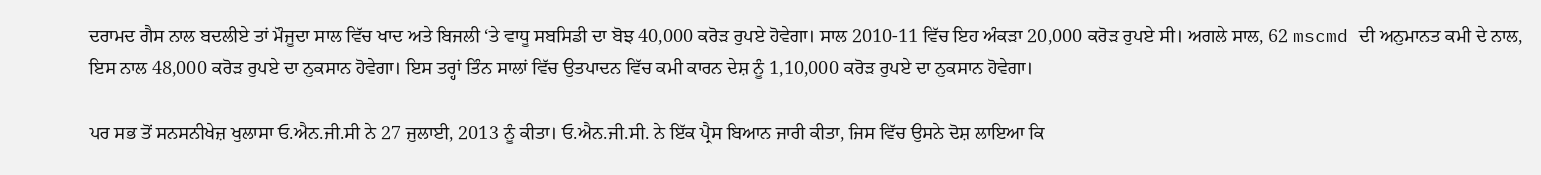ਦਰਾਮਦ ਗੈਸ ਨਾਲ ਬਦਲੀਏ ਤਾਂ ਮੌਜੂਦਾ ਸਾਲ ਵਿੱਚ ਖਾਦ ਅਤੇ ਬਿਜਲੀ ‘ਤੇ ਵਾਧੂ ਸਬਸਿਡੀ ਦਾ ਬੋਝ 40,000 ਕਰੋੜ ਰੁਪਏ ਹੋਵੇਗਾ। ਸਾਲ 2010-11 ਵਿੱਚ ਇਹ ਅੰਕੜਾ 20,000 ਕਰੋੜ ਰੁਪਏ ਸੀ। ਅਗਲੇ ਸਾਲ, 62 mscmd ਦੀ ਅਨੁਮਾਨਤ ਕਮੀ ਦੇ ਨਾਲ, ਇਸ ਨਾਲ 48,000 ਕਰੋੜ ਰੁਪਏ ਦਾ ਨੁਕਸਾਨ ਹੋਵੇਗਾ। ਇਸ ਤਰ੍ਹਾਂ ਤਿੰਨ ਸਾਲਾਂ ਵਿੱਚ ਉਤਪਾਦਨ ਵਿੱਚ ਕਮੀ ਕਾਰਨ ਦੇਸ਼ ਨੂੰ 1,10,000 ਕਰੋੜ ਰੁਪਏ ਦਾ ਨੁਕਸਾਨ ਹੋਵੇਗਾ।

ਪਰ ਸਭ ਤੋਂ ਸਨਸਨੀਖੇਜ਼ ਖੁਲਾਸਾ ਓ.ਐਨ.ਜੀ.ਸੀ ਨੇ 27 ਜੁਲਾਈ, 2013 ਨੂੰ ਕੀਤਾ। ਓ.ਐਨ.ਜੀ.ਸੀ. ਨੇ ਇੱਕ ਪ੍ਰੈਸ ਬਿਆਨ ਜਾਰੀ ਕੀਤਾ, ਜਿਸ ਵਿੱਚ ਉਸਨੇ ਦੋਸ਼ ਲਾਇਆ ਕਿ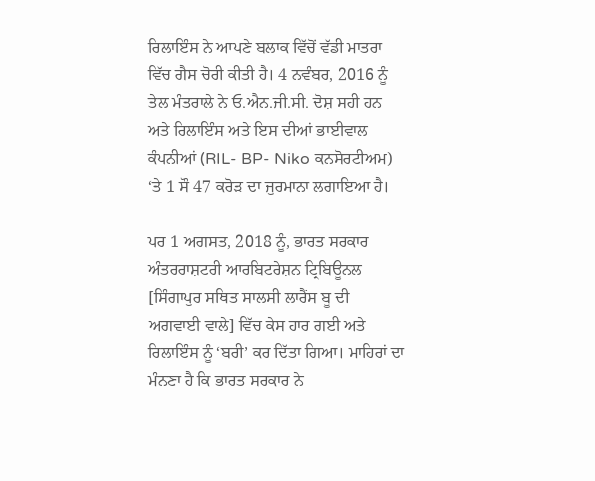ਰਿਲਾਇੰਸ ਨੇ ਆਪਣੇ ਬਲਾਕ ਵਿੱਚੋਂ ਵੱਡੀ ਮਾਤਰਾ ਵਿੱਚ ਗੈਸ ਚੋਰੀ ਕੀਤੀ ਹੈ। 4 ਨਵੰਬਰ, 2016 ਨੂੰ ਤੇਲ ਮੰਤਰਾਲੇ ਨੇ ਓ.ਐਨ.ਜੀ.ਸੀ. ਦੋਸ਼ ਸਹੀ ਹਨ ਅਤੇ ਰਿਲਾਇੰਸ ਅਤੇ ਇਸ ਦੀਆਂ ਭਾਈਵਾਲ ਕੰਪਨੀਆਂ (RIL- BP- Niko ਕਨਸੋਰਟੀਅਮ) ‘ਤੇ 1 ਸੌ 47 ਕਰੋੜ ਦਾ ਜੁਰਮਾਨਾ ਲਗਾਇਆ ਹੈ।

ਪਰ 1 ਅਗਸਤ, 2018 ਨੂੰ, ਭਾਰਤ ਸਰਕਾਰ ਅੰਤਰਰਾਸ਼ਟਰੀ ਆਰਬਿਟਰੇਸ਼ਨ ਟ੍ਰਿਬਿਊਨਲ [ਸਿੰਗਾਪੁਰ ਸਥਿਤ ਸਾਲਸੀ ਲਾਰੈਂਸ ਬੂ ਦੀ ਅਗਵਾਈ ਵਾਲੇ] ਵਿੱਚ ਕੇਸ ਹਾਰ ਗਈ ਅਤੇ ਰਿਲਾਇੰਸ ਨੂੰ ‘ਬਰੀ’ ਕਰ ਦਿੱਤਾ ਗਿਆ। ਮਾਹਿਰਾਂ ਦਾ ਮੰਨਣਾ ਹੈ ਕਿ ਭਾਰਤ ਸਰਕਾਰ ਨੇ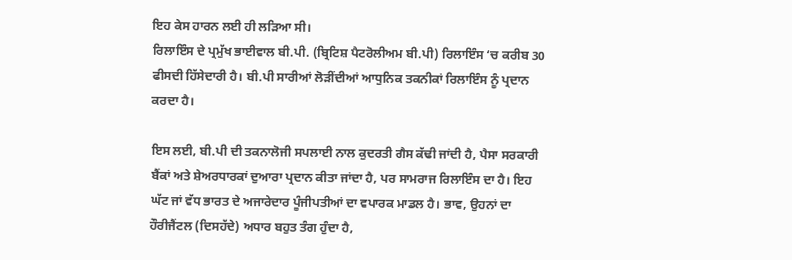ਇਹ ਕੇਸ ਹਾਰਨ ਲਈ ਹੀ ਲੜਿਆ ਸੀ।
ਰਿਲਾਇੰਸ ਦੇ ਪ੍ਰਮੁੱਖ ਭਾਈਵਾਲ ਬੀ.ਪੀ. (ਬ੍ਰਿਟਿਸ਼ ਪੈਟਰੋਲੀਅਮ ਬੀ.ਪੀ) ਰਿਲਾਇੰਸ ‘ਚ ਕਰੀਬ 30 ਫੀਸਦੀ ਹਿੱਸੇਦਾਰੀ ਹੈ। ਬੀ.ਪੀ ਸਾਰੀਆਂ ਲੋੜੀਂਦੀਆਂ ਆਧੁਨਿਕ ਤਕਨੀਕਾਂ ਰਿਲਾਇੰਸ ਨੂੰ ਪ੍ਰਦਾਨ ਕਰਦਾ ਹੈ।

ਇਸ ਲਈ, ਬੀ.ਪੀ ਦੀ ਤਕਨਾਲੋਜੀ ਸਪਲਾਈ ਨਾਲ ਕੁਦਰਤੀ ਗੈਸ ਕੱਢੀ ਜਾਂਦੀ ਹੈ, ਪੈਸਾ ਸਰਕਾਰੀ ਬੈਂਕਾਂ ਅਤੇ ਸ਼ੇਅਰਧਾਰਕਾਂ ਦੁਆਰਾ ਪ੍ਰਦਾਨ ਕੀਤਾ ਜਾਂਦਾ ਹੈ, ਪਰ ਸਾਮਰਾਜ ਰਿਲਾਇੰਸ ਦਾ ਹੈ। ਇਹ ਘੱਟ ਜਾਂ ਵੱਧ ਭਾਰਤ ਦੇ ਅਜਾਰੇਦਾਰ ਪੂੰਜੀਪਤੀਆਂ ਦਾ ਵਪਾਰਕ ਮਾਡਲ ਹੈ। ਭਾਵ, ਉਹਨਾਂ ਦਾ ਹੌਰੀਜੈਂਟਲ (ਦਿਸਹੱਦੇ) ਅਧਾਰ ਬਹੁਤ ਤੰਗ ਹੁੰਦਾ ਹੈ,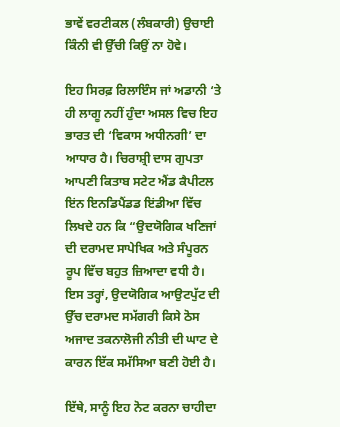ਭਾਵੇਂ ਵਰਟੀਕਲ (ਲੰਬਕਾਰੀ) ਉਚਾਈ ਕਿੰਨੀ ਵੀ ਉੱਚੀ ਕਿਉਂ ਨਾ ਹੋਵੇ।

ਇਹ ਸਿਰਫ਼ ਰਿਲਾਇੰਸ ਜਾਂ ਅਡਾਨੀ ‘ਤੇ ਹੀ ਲਾਗੂ ਨਹੀਂ ਹੁੰਦਾ ਅਸਲ ਵਿਚ ਇਹ ਭਾਰਤ ਦੀ ‘ਵਿਕਾਸ ਅਧੀਨਗੀ’ ਦਾ ਆਧਾਰ ਹੈ। ਚਿਰਾਸ਼੍ਰੀ ਦਾਸ ਗੁਪਤਾ ਆਪਣੀ ਕਿਤਾਬ ਸਟੇਟ ਐਂਡ ਕੈਪੀਟਲ ਇਂਨ ਇਨਡਿਪੈਂਡਡ ਇਂਡੀਆ ਵਿੱਚ ਲਿਖਦੇ ਹਨ ਕਿ “ਉਦਯੋਗਿਕ ਖਣਿਜਾਂ ਦੀ ਦਰਾਮਦ ਸਾਪੇਖਿਕ ਅਤੇ ਸੰਪੂਰਨ ਰੂਪ ਵਿੱਚ ਬਹੁਤ ਜ਼ਿਆਦਾ ਵਧੀ ਹੈ। ਇਸ ਤਰ੍ਹਾਂ, ਉਦਯੋਗਿਕ ਆਉਟਪੁੱਟ ਦੀ ਉੱਚ ਦਰਾਮਦ ਸਮੱਗਰੀ ਕਿਸੇ ਠੋਸ ਅਜਾਦ ਤਕਨਾਲੋਜੀ ਨੀਤੀ ਦੀ ਘਾਟ ਦੇ ਕਾਰਨ ਇੱਕ ਸਮੱਸਿਆ ਬਣੀ ਹੋਈ ਹੈ।

ਇੱਥੇ, ਸਾਨੂੰ ਇਹ ਨੋਟ ਕਰਨਾ ਚਾਹੀਦਾ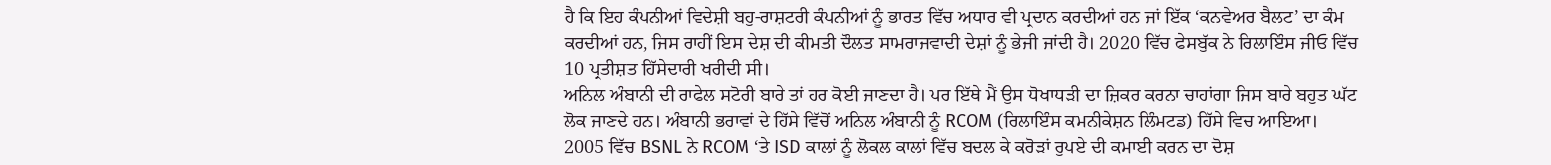ਹੈ ਕਿ ਇਹ ਕੰਪਨੀਆਂ ਵਿਦੇਸ਼ੀ ਬਹੁ-ਰਾਸ਼ਟਰੀ ਕੰਪਨੀਆਂ ਨੂੰ ਭਾਰਤ ਵਿੱਚ ਅਧਾਰ ਵੀ ਪ੍ਰਦਾਨ ਕਰਦੀਆਂ ਹਨ ਜਾਂ ਇੱਕ ‘ਕਨਵੇਅਰ ਬੈਲਟ’ ਦਾ ਕੰਮ ਕਰਦੀਆਂ ਹਨ, ਜਿਸ ਰਾਹੀਂ ਇਸ ਦੇਸ਼ ਦੀ ਕੀਮਤੀ ਦੌਲਤ ਸਾਮਰਾਜਵਾਦੀ ਦੇਸ਼ਾਂ ਨੂੰ ਭੇਜੀ ਜਾਂਦੀ ਹੈ। 2020 ਵਿੱਚ ਫੇਸਬੁੱਕ ਨੇ ਰਿਲਾਇੰਸ ਜੀਓ ਵਿੱਚ 10 ਪ੍ਰਤੀਸ਼ਤ ਹਿੱਸੇਦਾਰੀ ਖਰੀਦੀ ਸੀ।
ਅਨਿਲ ਅੰਬਾਨੀ ਦੀ ਰਾਫੇਲ ਸਟੋਰੀ ਬਾਰੇ ਤਾਂ ਹਰ ਕੋਈ ਜਾਣਦਾ ਹੈ। ਪਰ ਇੱਥੇ ਮੈਂ ਉਸ ਧੋਖਾਧੜੀ ਦਾ ਜ਼ਿਕਰ ਕਰਨਾ ਚਾਹਾਂਗਾ ਜਿਸ ਬਾਰੇ ਬਹੁਤ ਘੱਟ ਲੋਕ ਜਾਣਦੇ ਹਨ। ਅੰਬਾਨੀ ਭਰਾਵਾਂ ਦੇ ਹਿੱਸੇ ਵਿੱਚੋਂ ਅਨਿਲ ਅੰਬਾਨੀ ਨੂੰ RCOM (ਰਿਲਾਇੰਸ ਕਮਨੀਕੇਸ਼ਨ ਲਿੰਮਟਡ) ਹਿੱਸੇ ਵਿਚ ਆਇਆ। 2005 ਵਿੱਚ BSNL ਨੇ RCOM ‘ਤੇ ISD ਕਾਲਾਂ ਨੂੰ ਲੋਕਲ ਕਾਲਾਂ ਵਿੱਚ ਬਦਲ ਕੇ ਕਰੋੜਾਂ ਰੁਪਏ ਦੀ ਕਮਾਈ ਕਰਨ ਦਾ ਦੋਸ਼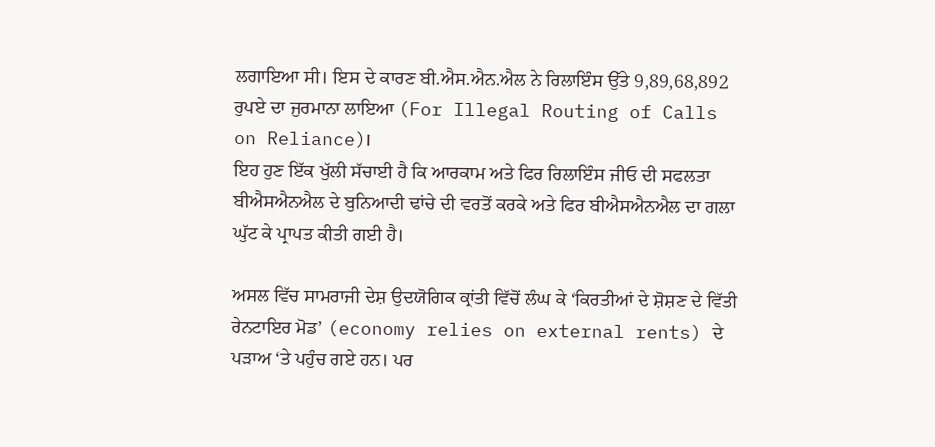ਲਗਾਇਆ ਸੀ। ਇਸ ਦੇ ਕਾਰਣ ਬੀ.ਐਸ.ਐਨ.ਐਲ ਨੇ ਰਿਲਾਇੰਸ ਉੱਤੇ 9,89,68,892 ਰੁਪਏ ਦਾ ਜੁਰਮਾਨਾ ਲਾਇਆ (For Illegal Routing of Calls on Reliance)।
ਇਹ ਹੁਣ ਇੱਕ ਖੁੱਲੀ ਸੱਚਾਈ ਹੈ ਕਿ ਆਰਕਾਮ ਅਤੇ ਫਿਰ ਰਿਲਾਇੰਸ ਜੀਓ ਦੀ ਸਫਲਤਾ ਬੀਐਸਐਨਐਲ ਦੇ ਬੁਨਿਆਦੀ ਢਾਂਚੇ ਦੀ ਵਰਤੋਂ ਕਰਕੇ ਅਤੇ ਫਿਰ ਬੀਐਸਐਨਐਲ ਦਾ ਗਲਾ ਘੁੱਟ ਕੇ ਪ੍ਰਾਪਤ ਕੀਤੀ ਗਈ ਹੈ।

ਅਸਲ ਵਿੱਚ ਸਾਮਰਾਜੀ ਦੇਸ਼ ਉਦਯੋਗਿਕ ਕ੍ਰਾਂਤੀ ਵਿੱਚੋਂ ਲੰਘ ਕੇ ‘ਕਿਰਤੀਆਂ ਦੇ ਸ਼ੋਸ਼ਣ ਦੇ ਵਿੱਤੀ ਰੇਨਟਾਇਰ ਮੋਡ’ (economy relies on external rents) ਦੇ ਪੜਾਅ ‘ਤੇ ਪਹੁੰਚ ਗਏ ਹਨ। ਪਰ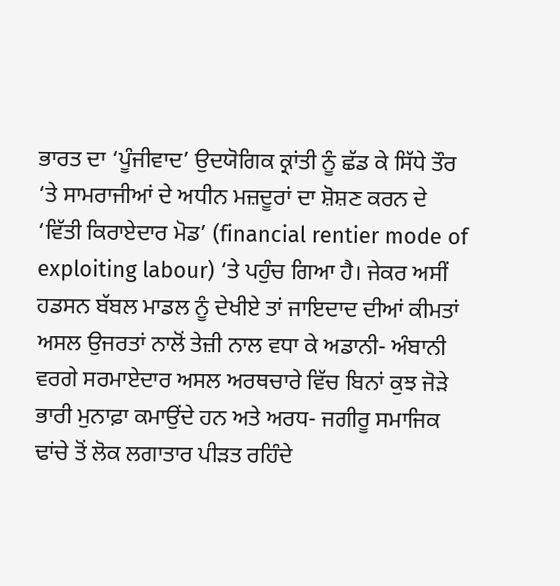ਭਾਰਤ ਦਾ ‘ਪੂੰਜੀਵਾਦ’ ਉਦਯੋਗਿਕ ਕ੍ਰਾਂਤੀ ਨੂੰ ਛੱਡ ਕੇ ਸਿੱਧੇ ਤੌਰ ‘ਤੇ ਸਾਮਰਾਜੀਆਂ ਦੇ ਅਧੀਨ ਮਜ਼ਦੂਰਾਂ ਦਾ ਸ਼ੋਸ਼ਣ ਕਰਨ ਦੇ ‘ਵਿੱਤੀ ਕਿਰਾਏਦਾਰ ਮੋਡ’ (financial rentier mode of exploiting labour) ‘ਤੇ ਪਹੁੰਚ ਗਿਆ ਹੈ। ਜੇਕਰ ਅਸੀਂ ਹਡਸਨ ਬੱਬਲ ਮਾਡਲ ਨੂੰ ਦੇਖੀਏ ਤਾਂ ਜਾਇਦਾਦ ਦੀਆਂ ਕੀਮਤਾਂ ਅਸਲ ਉਜਰਤਾਂ ਨਾਲੋਂ ਤੇਜ਼ੀ ਨਾਲ ਵਧਾ ਕੇ ਅਡਾਨੀ- ਅੰਬਾਨੀ ਵਰਗੇ ਸਰਮਾਏਦਾਰ ਅਸਲ ਅਰਥਚਾਰੇ ਵਿੱਚ ਬਿਨਾਂ ਕੁਝ ਜੋੜੇ ਭਾਰੀ ਮੁਨਾਫ਼ਾ ਕਮਾਉਂਦੇ ਹਨ ਅਤੇ ਅਰਧ- ਜਗੀਰੂ ਸਮਾਜਿਕ ਢਾਂਚੇ ਤੋਂ ਲੋਕ ਲਗਾਤਾਰ ਪੀੜਤ ਰਹਿੰਦੇ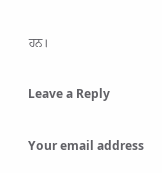ਹਨ।

Leave a Reply

Your email address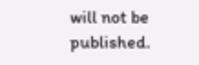will not be published.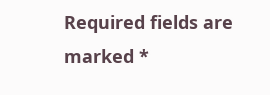Required fields are marked *